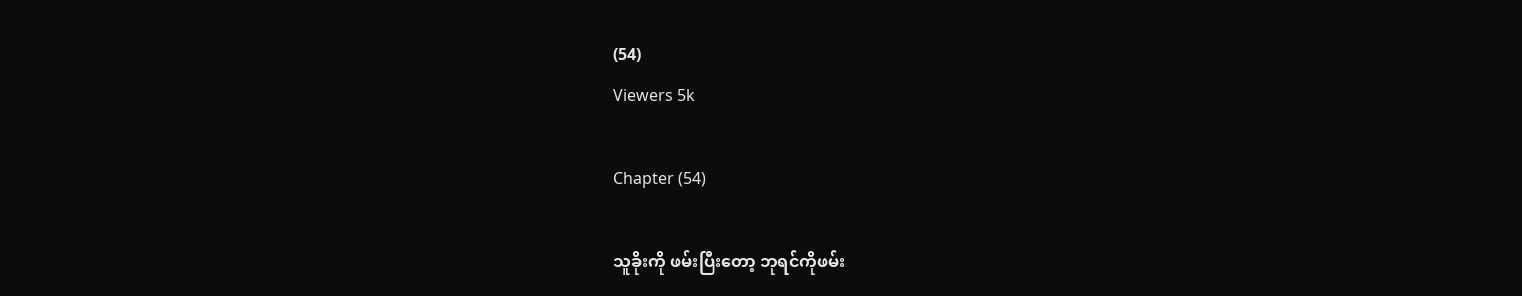(54)
Viewers 5k

Chapter (54)

သူခိုးကို ဖမ်းပြီးတော့ ဘုရင်ကိုဖမ်း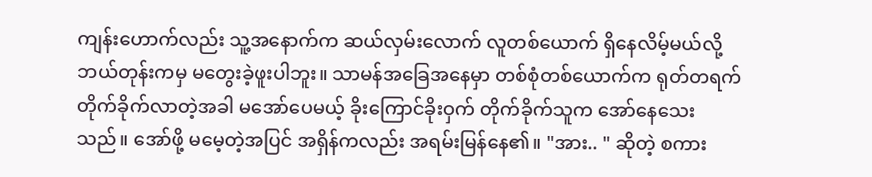ကျန်းဟောက်လည်း သူ့အနောက်က ဆယ်လှမ်းလောက် လူတစ်ယောက် ရှိနေလိမ့်မယ်လို့ ဘယ်တုန်းကမှ မတွေးခဲ့ဖူးပါဘူး။ သာမန်အခြေအနေမှာ တစ်စုံတစ်ယောက်က ရုတ်တရက် တိုက်ခိုက်လာတဲ့အခါ မအော်ပေမယ့် ခိုးကြောင်ခိုးဝှက် တိုက်ခိုက်သူက အော်နေသေးသည်။ အော်ဖို့ မမေ့တဲ့အပြင် အရှိန်ကလည်း အရမ်းမြန်နေ၏။ "အား.. " ဆိုတဲ့ စကား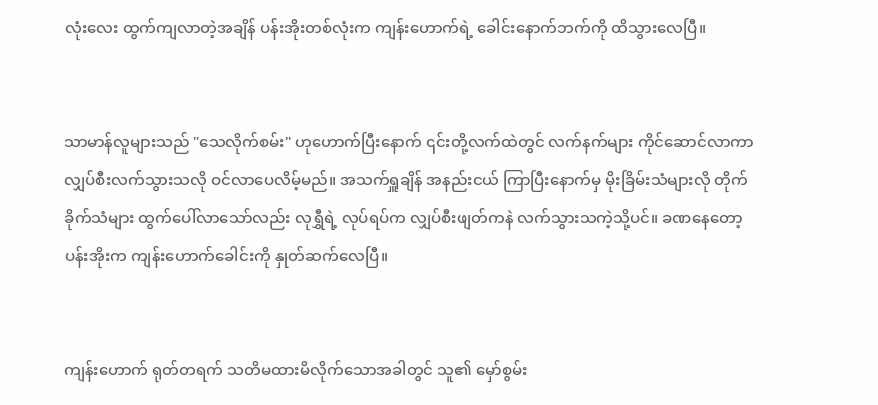လုံးလေး ထွက်ကျလာတဲ့အချိန် ပန်းအိုးတစ်လုံးက ကျန်းဟောက်ရဲ့ ခေါင်းနောက်ဘက်ကို ထိသွားလေပြီ။


သာမာန်လူများသည် "သေလိုက်စမ်း" ဟုဟောက်ပြီးနောက် ၎င်းတို့လက်ထဲတွင် လက်နက်များ ကိုင်ဆောင်လာကာ လျှပ်စီးလက်သွားသလို ဝင်လာပေလိမ့်မည်။ အသက်ရှူချိန် အနည်းငယ် ကြာပြီးနောက်မှ မိုးခြိမ်းသံများလို တိုက်ခိုက်သံများ ထွက်ပေါ်လာသော်လည်း လုရွှီရဲ့ လုပ်ရပ်က လျှပ်စီးဖျတ်ကနဲ လက်သွားသကဲ့သို့ပင်။ ခဏနေတော့ ပန်းအိုးက ကျန်းဟောက်ခေါင်းကို နှုတ်ဆက်လေပြီ။


ကျန်းဟောက် ရုတ်တရက် သတိမထားမိလိုက်သောအခါတွင် သူ၏ မှော်စွမ်း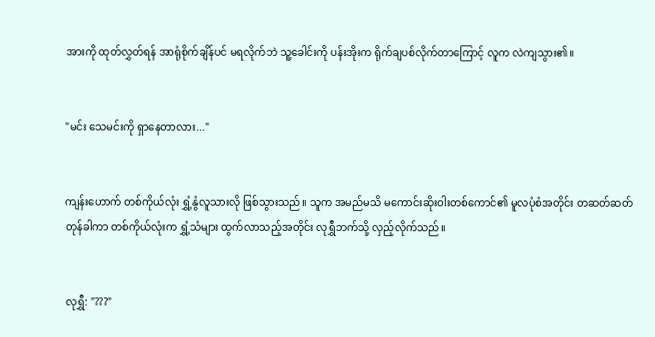အားကို ထုတ်လွှတ်ရန် အာရုံစိုက်ချိန်ပင် မရလိုက်ဘဲ သူ့ခေါင်းကို ပန်းအိုးက ရိုက်ချပစ်လိုက်တာကြောင့် လူက လဲကျသွား၏။


"မင်း သေမင်းကို ရှာနေတာလား..."


ကျန်းဟောက် တစ်ကိုယ်လုံး ရွှံ့နွံလူသားလို ဖြစ်သွားသည်။ သူက အမည်မသိ မကောင်းဆိုးဝါးတစ်ကောင်၏ မူလပုံစံအတိုင်း တဆတ်ဆတ် တုန်ခါကာ တစ်ကိုယ်လုံးက ရွှံ့သံများ ထွက်လာသည့်အတိုင်း လုရွှီဘက်သို့ လှည့်လိုက်သည်။


လုရွှီ: "???"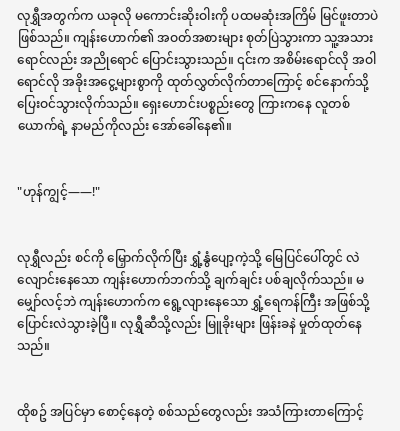လုရွှီအတွက်က ယခုလို မကောင်းဆိုးဝါးကို ပထမဆုံးအကြိမ် မြင်ဖူးတာပဲ ဖြစ်သည်။ ကျန်းဟောက်၏ အဝတ်အစားများ စုတ်ပြဲသွားကာ သူ့အသားရောင်လည်း အညိုရောင် ပြောင်းသွားသည်။ ၎င်းက အစိမ်းရောင်လို အဝါရောင်လို အခိုးအငွေ့များစွာကို ထုတ်လွှတ်လိုက်တာကြောင့် စင်နောက်သို့ ပြေးဝင်သွားလိုက်သည်။ ရှေးဟောင်းပစ္စည်းတွေ ကြားကနေ လူတစ်ယောက်ရဲ့ နာမည်ကိုလည်း အော်ခေါ်နေ၏။


"ဟုန်ကျွင့်——!"


လုရွှီလည်း စင်ကို မြှောက်လိုက်ပြီး ရွှံ့နွံပျော့ကဲ့သို့ မြေပြင်ပေါ်တွင် လဲလျောင်းနေသော ကျန်းဟောက်ဘက်သို့ ချက်ချင်း ပစ်ချလိုက်သည်။ မမျှော်လင့်ဘဲ ကျန်းဟောက်က ရွေ့လျားနေသော ရွှံ့ရေကန်ကြီး အဖြစ်သို့ ပြောင်းလဲသွားခဲ့ပြီ။ လုရွှီဆီသို့လည်း မြူခိုးများ ဖြန်းခနဲ မှုတ်ထုတ်နေသည်။


ထိုစဥ် အပြင်မှာ စောင့်နေတဲ့ စစ်သည်တွေလည်း အသံကြားတာကြောင့်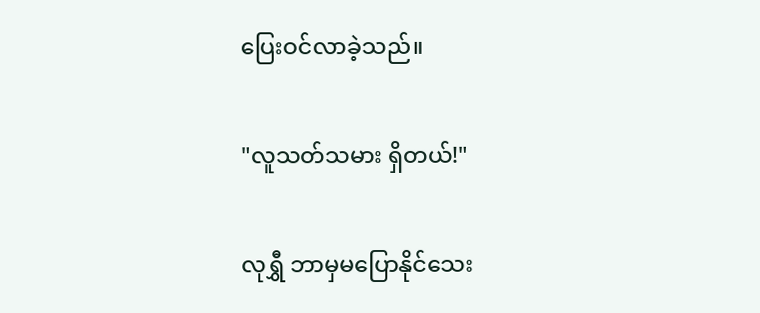ပြေးဝင်လာခဲ့သည်။


"လူသတ်သမား ရှိတယ်!"


လုရွှီ ဘာမှမပြောနိုင်သေး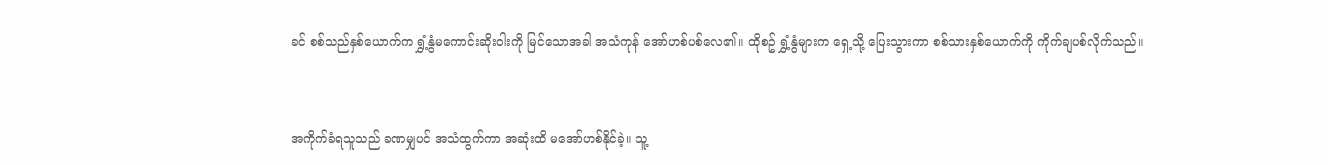ခင် စစ်သည်နှစ်ယောက်က ရွှံ့နွံမကောင်းဆိုးဝါးကို မြင်သောအခါ အသံကုန် အော်ဟစ်ပစ်လေ၏။ ထိုစဥ် ရွှံ့နွံများက ရှေ့သို့ ပြေးသွားကာ စစ်သားနှစ်ယောက်ကို ကိုက်ချပစ်လိုက်သည်။


အကိုက်ခံရသူသည် ခဏမျှပင် အသံထွက်ကာ အဆုံးထိ မအော်ဟစ်နိုင်ခဲ့။ သူ့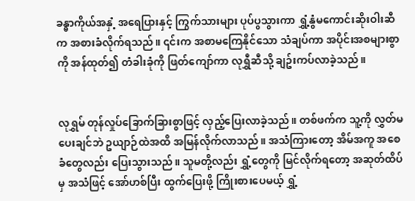ခန္ဓာကိုယ်အနှံ့ အရေပြားနှင့် ကြွက်သားများ ပုပ်ပွသွားကာ ရွှံ့နွံမကောင်းဆိုးဝါးဆီက အစားခံလိုက်ရသည်။ ၎င်းက အစာမကြေနိုင်သော သံချပ်ကာ အပိုင်းအစများစွာကို အန်ထုတ်၍ တံခါးခုံကို ဖြတ်ကျော်ကာ လုရွှီဆီသို့ ချဥ်းကပ်လာခဲ့သည်။


လုရွှမ် တုန်လှုပ်ခြောက်ခြားစွာဖြင့် လှည့်ပြေးလာခဲ့သည်။ တစ်ဖက်က သူ့ကို လွှတ်မပေးချင်ဘဲ ဥယျာဉ်ထဲအထိ အမြန်လိုက်လာသည်။ အသံကြားတော့ အိမ်အကူ အစေခံတွေလည်း ပြေးသွားသည်။ သူမတို့လည်း ရွှံ့တွေကို မြင်လိုက်ရတော့ အဆုတ်ထိပ်မှ အသံဖြင့် အော်ဟစ်ပြီး ထွက်ပြေးဖို့ ကြိုးစားပေမယ့် ရွှံ့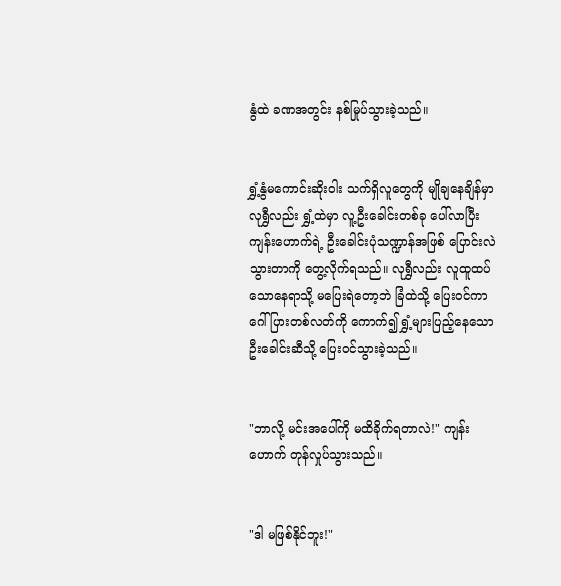နွံထဲ ခဏအတွင်း နစ်မြုပ်သွားခဲ့သည်။


ရွှံ့နွံမကောင်းဆိုးဝါး သက်ရှိလူတွေကို မျိုချနေချိန်မှာ လုရွှီလည်း ရွှံ့ထဲမှာ လူ့ဦးခေါင်းတစ်ခု ပေါ်လာပြီး ကျန်းဟောက်ရဲ့ ဦးခေါင်းပုံသဏ္ဍာန်အဖြစ် ပြောင်းလဲသွားတာကို တွေ့လိုက်ရသည်။ လုရွှီလည်း လူထူထပ်သောနေရာသို့ မပြေးရဲတော့ဘဲ ခြံထဲသို့ ပြေးဝင်ကာ ဂေါ်ပြားတစ်လတ်ကို ကောက်၍ ရွှံ့များပြည့်နေသော ဦးခေါင်းဆီသို့ ပြေးဝင်သွားခဲ့သည်။


"ဘာလို့ မင်းအပေါ်ကို မထိခိုက်ရတာလဲ!" ကျန်းဟောက် တုန်လှုပ်သွားသည်။


"ဒါ မဖြစ်နိုင်ဘူး!"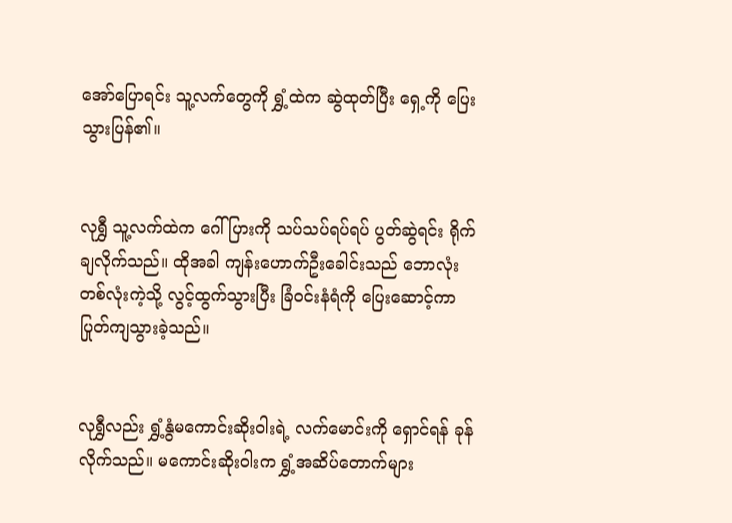အော်ပြောရင်း သူ့လက်တွေကို ရွှံ့ထဲက ဆွဲထုတ်ပြီး ရှေ့ကို ပြေးသွားပြန်၏။


လုရွှီ သူ့လက်ထဲက ဂေါ်ပြားကို သပ်သပ်ရပ်ရပ် ပွတ်ဆွဲရင်း ရိုက်ချလိုက်သည်။ ထိုအခါ ကျန်းဟောက်ဦးခေါင်းသည် ဘောလုံးတစ်လုံးကဲ့သို့ လွင့်ထွက်သွားပြီး ခြံဝင်းနံရံကို ပြေးဆောင့်ကာ ပြုတ်ကျသွားခဲ့သည်။


လုရွှီလည်း ရွှံ့နွံမကောင်းဆိုးဝါးရဲ့ လက်မောင်းကို ရှောင်ရန် ခုန်လိုက်သည်။ မကောင်းဆိုးဝါးက ရွှံ့အဆိပ်တောက်များ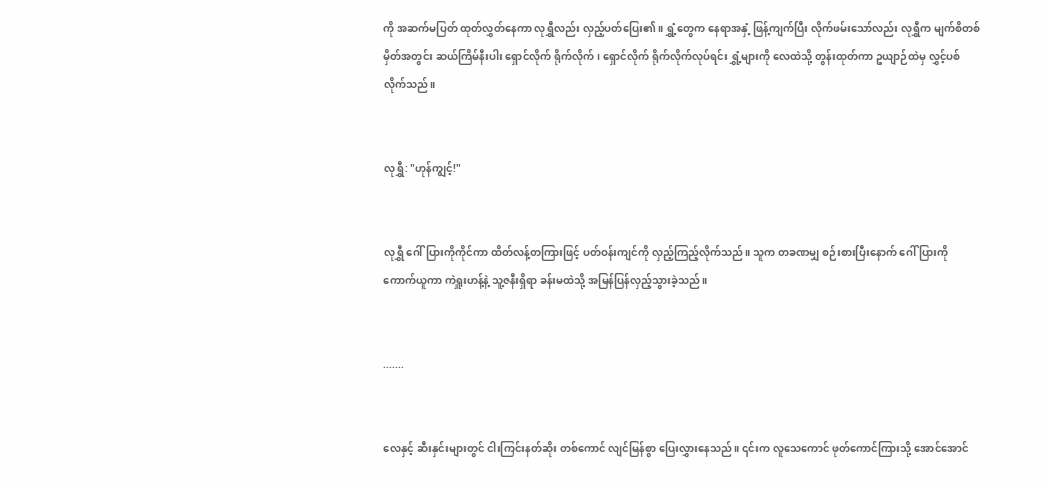ကို အဆက်မပြတ် ထုတ်လွှတ်နေကာ လုရွှီလည်း လှည့်ပတ်ပြေး၏။ ရွှံ့တွေက နေရာအနှံ့ ဖြန့်ကျက်ပြီး လိုက်ဖမ်းသော်လည်း လုရွှီက မျက်စိတစ်မှိတ်အတွင်း ဆယ်ကြိမ်နီးပါး ရှောင်လိုက် ရိုက်လိုက်၊ ရှောင်လိုက် ရိုက်လိုက်လုပ်ရင်း ရွှံ့များကို လေထဲသို့ တွန်းထုတ်ကာ ဥယျာဉ်ထဲမှ လွှင့်ပစ်လိုက်သည်။


လုရွှီ: "ဟုန်ကျွင့်!"


လုရွှီ ဂေါ်ပြားကိုကိုင်ကာ ထိတ်လန့်တကြားဖြင့် ပတ်ဝန်းကျင်ကို လှည့်ကြည့်လိုက်သည်။ သူက တခဏမျှ စဉ်းစားပြီးနောက် ဂေါ်ပြားကို ကောက်ယူကာ ကဲရှူးဟန့်နဲ့ သူ့ဇနီးရှိရာ ခန်းမထဲသို့ အမြန်ပြန်လှည့်သွားခဲ့သည်။


.......


လေနှင့် ဆီးနှင်းများတွင် ငါးကြင်းနတ်ဆိုး တစ်ကောင် လျင်မြန်စွာ ပြေးလွှားနေသည်။ ၎င်းက လူသေကောင် ဖုတ်ကောင်ကြားသို့ အောင်အောင်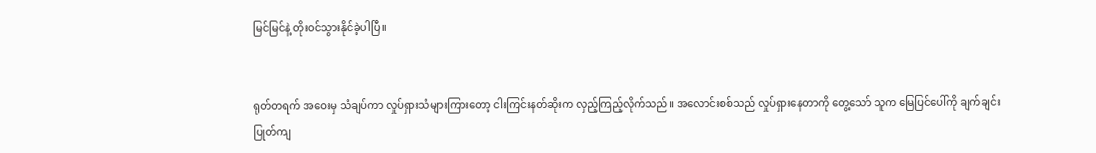မြင်မြင်နဲ့ တိုးဝင်သွားနိုင်ခဲ့ပါပြီ။


ရုတ်တရက် အဝေးမှ သံချပ်ကာ လှုပ်ရှားသံများကြားတော့ ငါးကြင်းနတ်ဆိုးက လှည့်ကြည့်လိုက်သည်။ အလောင်းစစ်သည် လှုပ်ရှားနေတာကို တွေ့သော် သူက မြေပြင်ပေါ်ကို ချက်ချင်း ပြုတ်ကျ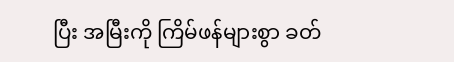ပြီး အမြီးကို ကြိမ်ဖန်များစွာ ခတ်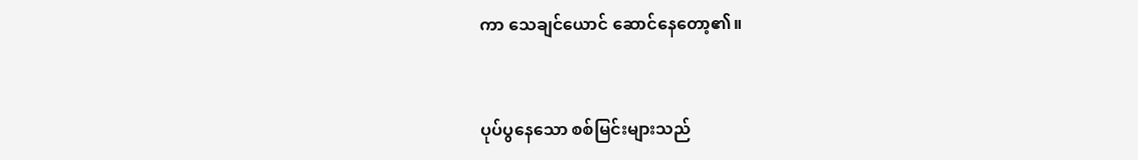ကာ သေချင်ယောင် ဆောင်နေတော့၏။


ပုပ်ပွနေသော စစ်မြင်းများသည်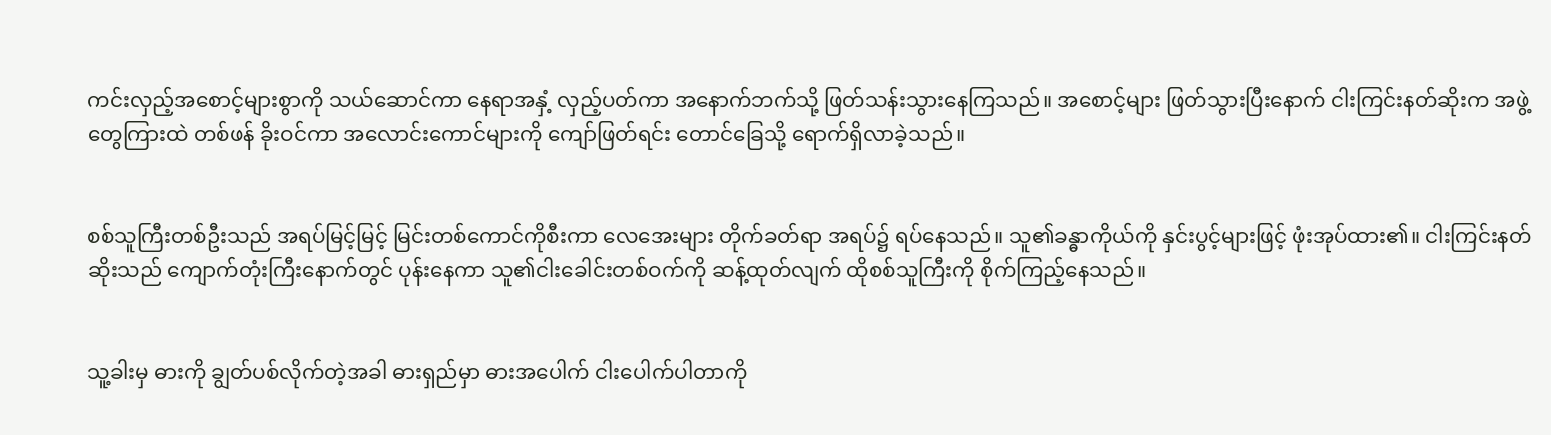ကင်းလှည့်အစောင့်များစွာကို သယ်ဆောင်ကာ နေရာအနှံ့ လှည့်ပတ်ကာ အနောက်ဘက်သို့ ဖြတ်သန်းသွားနေကြသည်။ အစောင့်များ ဖြတ်သွားပြီးနောက် ငါးကြင်းနတ်ဆိုးက အဖွဲ့တွေကြားထဲ တစ်ဖန် ခိုးဝင်ကာ အလောင်းကောင်များကို ကျော်ဖြတ်ရင်း တောင်ခြေသို့ ရောက်ရှိလာခဲ့သည်။


စစ်သူကြီးတစ်ဦးသည် အရပ်မြင့်မြင့် မြင်းတစ်ကောင်ကိုစီးကာ လေအေးများ တိုက်ခတ်ရာ အရပ်၌ ရပ်နေသည်။ သူ၏ခန္ဓာကိုယ်ကို နှင်းပွင့်များဖြင့် ဖုံးအုပ်ထား၏။ ငါးကြင်းနတ်ဆိုးသည် ကျောက်တုံးကြီးနောက်တွင် ပုန်းနေကာ သူ၏ငါးခေါင်းတစ်ဝက်ကို ဆန့်ထုတ်လျက် ထိုစစ်သူကြီးကို စိုက်ကြည့်နေသည်။


သူ့ခါးမှ ဓားကို ချွတ်ပစ်လိုက်တဲ့အခါ ဓားရှည်မှာ ဓားအပေါက် ငါးပေါက်ပါတာကို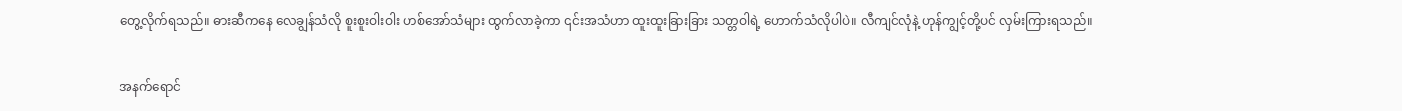တွေ့လိုက်ရသည်။ ဓားဆီကနေ လေချွန်သံလို စူးစူးဝါးဝါး ဟစ်အော်သံများ ထွက်လာခဲ့ကာ ၎င်းအသံဟာ ထူးထူးခြားခြား သတ္တဝါရဲ့ ဟောက်သံလိုပါပဲ။ လီကျင်လုံနဲ့ ဟုန်ကျွင့်တို့ပင် လှမ်းကြားရသည်။


အနက်ရောင်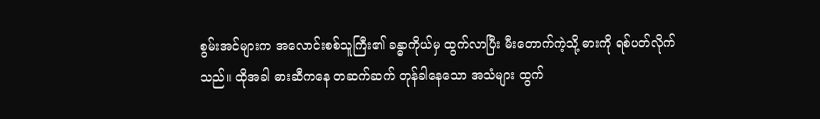စွမ်းအင်များက အလောင်းစစ်သူကြီး၏ ခန္ဓာကိုယ်မှ ထွက်လာပြီး မီးတောက်ကဲ့သို့ ဓားကို ရစ်ပတ်လိုက်သည်။ ထိုအခါ ဓားဆီကနေ တဆက်ဆက် တုန်ခါနေသော အသံများ ထွက်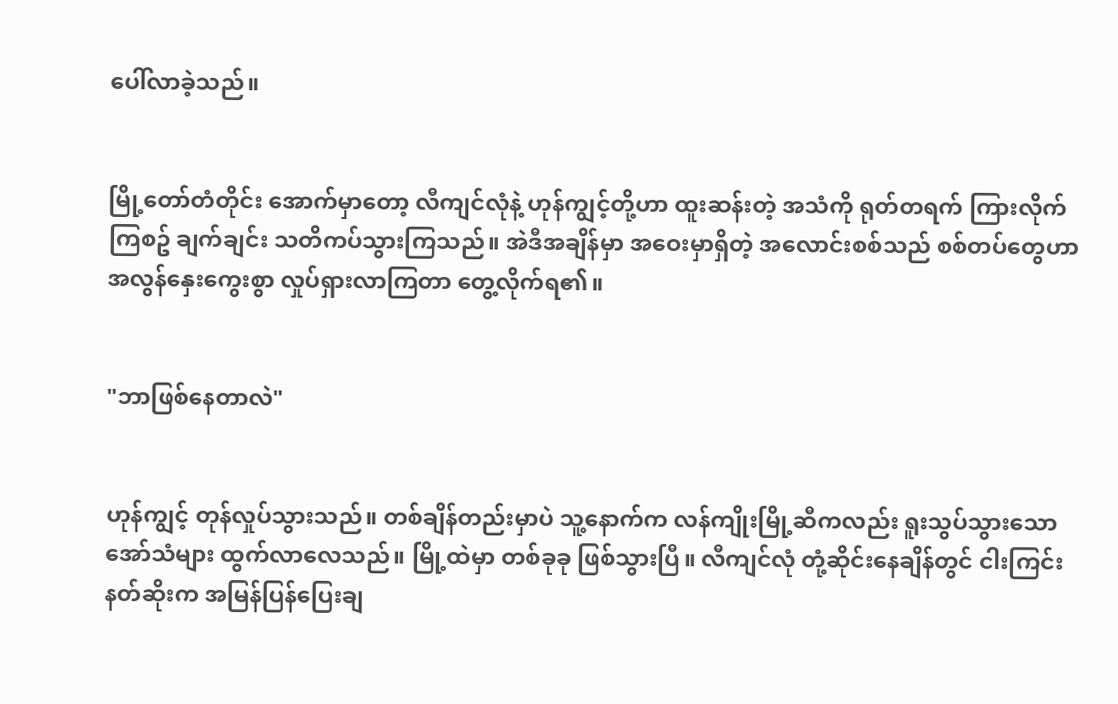ပေါ်လာခဲ့သည်။


မြို့တော်တံတိုင်း အောက်မှာတော့ လီကျင်လုံနဲ့ ဟုန်ကျွင့်တို့ဟာ ထူးဆန်းတဲ့ အသံကို ရုတ်တရက် ကြားလိုက်ကြစဥ် ချက်ချင်း သတိကပ်သွားကြသည်။ အဲဒီအချိန်မှာ အဝေးမှာရှိတဲ့ အလောင်းစစ်သည် စစ်တပ်တွေဟာ အလွန်နှေးကွေးစွာ လှုပ်ရှားလာကြတာ တွေ့လိုက်ရ၏။


"ဘာဖြစ်နေတာလဲ"


ဟုန်ကျွင့် တုန်လှုပ်သွားသည်။ တစ်ချိန်တည်းမှာပဲ သူ့နောက်က လန်ကျိုးမြို့ဆီကလည်း ရူးသွပ်သွားသော အော်သံများ ထွက်လာလေသည်။ မြို့ထဲမှာ တစ်ခုခု ဖြစ်သွားပြီ။ လီကျင်လုံ တုံ့ဆိုင်းနေချိန်တွင် ငါးကြင်းနတ်ဆိုးက အမြန်ပြန်ပြေးချ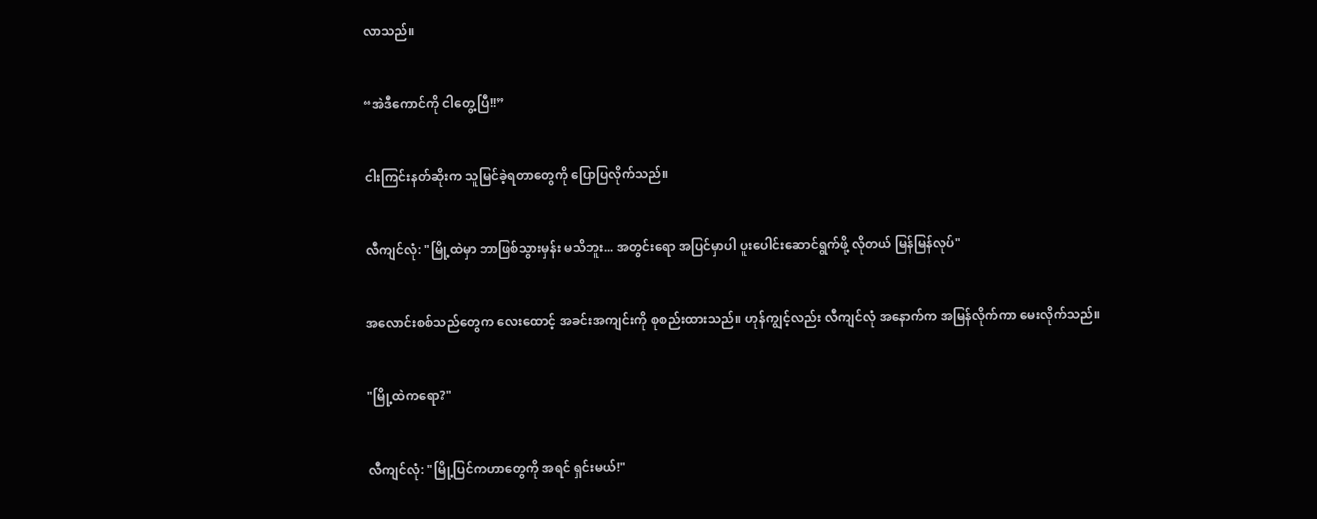လာသည်။


“အဲဒီကောင်ကို ငါတွေ့ပြီ!!”


ငါးကြင်းနတ်ဆိုးက သူမြင်ခဲ့ရတာတွေကို ပြောပြလိုက်သည်။


လီကျင်လုံ: "မြို့ထဲမှာ ဘာဖြစ်သွားမှန်း မသိဘူး... အတွင်းရော အပြင်မှာပါ ပူးပေါင်းဆောင်ရွက်ဖို့ လိုတယ် မြန်မြန်လုပ်"


အလောင်းစစ်သည်တွေက လေးထောင့် အခင်းအကျင်းကို စုစည်းထားသည်။ ဟုန်ကျွင့်လည်း လီကျင်လုံ အနောက်က အမြန်လိုက်ကာ မေးလိုက်သည်။


"မြို့ထဲကရော?"


လီကျင်လုံ: "မြို့ပြင်ကဟာတွေကို အရင် ရှင်းမယ်!"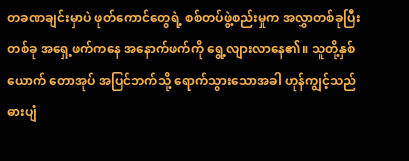တခဏချင်းမှာပဲ ဖုတ်ကောင်တွေရဲ့ စစ်တပ်ဖွဲ့စည်းမှုက အလွှာတစ်ခုပြီးတစ်ခု အရှေ့ဖက်ကနေ အနောက်ဖက်ကို ရွေ့လျားလာနေ၏။ သူတို့နှစ်ယောက် တောအုပ် အပြင်ဘက်သို့ ရောက်သွားသောအခါ ဟုန်ကျွင့်သည် ဓားပျံ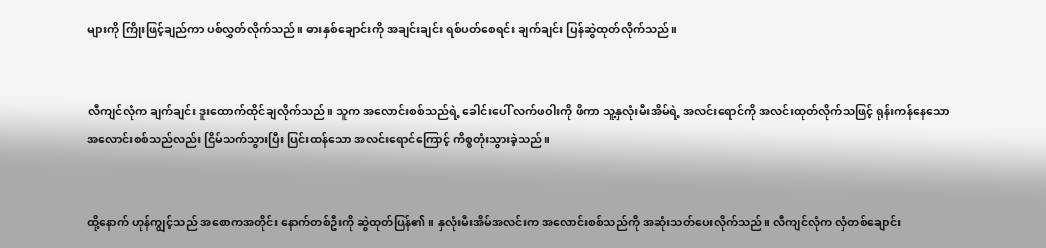များကို ကြိုးဖြင့်ချည်ကာ ပစ်လွှတ်လိုက်သည်။ ဓားနှစ်ချောင်းကို အချင်းချင်း ရစ်ပတ်စေရင်း ချက်ချင်း ပြန်ဆွဲထုတ်လိုက်သည်။


လီကျင်လုံက ချက်ချင်း ဒူးထောက်ထိုင်ချလိုက်သည်။ သူက အလောင်းစစ်သည်ရဲ့ ခေါင်းပေါ် လက်ဖဝါးကို ဖိကာ သူ့နှလုံးမီးအိမ်ရဲ့ အလင်းရောင်ကို အလင်းထုတ်လိုက်သဖြင့် ရုန်းကန်နေသော အလောင်းစစ်သည်လည်း ငြိမ်သက်သွားပြီး ပြင်းထန်သော အလင်းရောင်ကြောင့် ကိစ္စတုံးသွားခဲ့သည်။


ထို့နောက် ဟုန်ကျွင့်သည် အစောကအတိုင်း နောက်တစ်ဦးကို ဆွဲထုတ်ပြန်၏။ နှလုံးမီးအိမ်အလင်းက အလောင်းစစ်သည်ကို အဆုံးသတ်ပေးလိုက်သည်။ လီကျင်လုံက လှံတစ်ချောင်း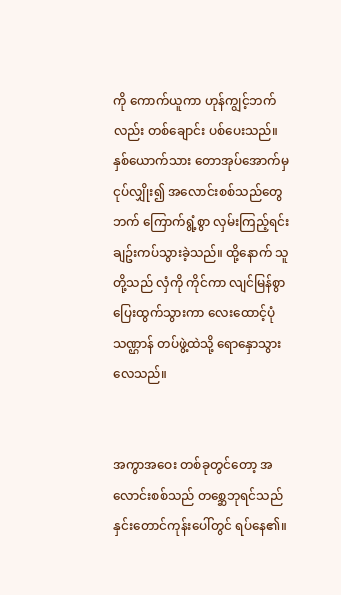ကို ကောက်ယူကာ ဟုန်ကျွင့်ဘက်လည်း တစ်ချောင်း ပစ်ပေးသည်။ နှစ်ယောက်သား တောအုပ်အောက်မှ ငုပ်လျှိုး၍ အလောင်းစစ်သည်တွေဘက် ကြောက်ရွံ့စွာ လှမ်းကြည့်ရင်း ချဥ်းကပ်သွားခဲ့သည်။ ထို့နောက် သူတို့သည် လှံကို ကိုင်ကာ လျင်မြန်စွာ ပြေးထွက်သွားကာ လေးထောင့်ပုံသဏ္ဌာန် တပ်ဖွဲ့ထဲသို့ ရောနှောသွားလေသည်။


အကွာအဝေး တစ်ခုတွင်တော့ အလောင်းစစ်သည် တစ္ဆေဘုရင်သည် နှင်းတောင်ကုန်းပေါ်တွင် ရပ်နေ၏။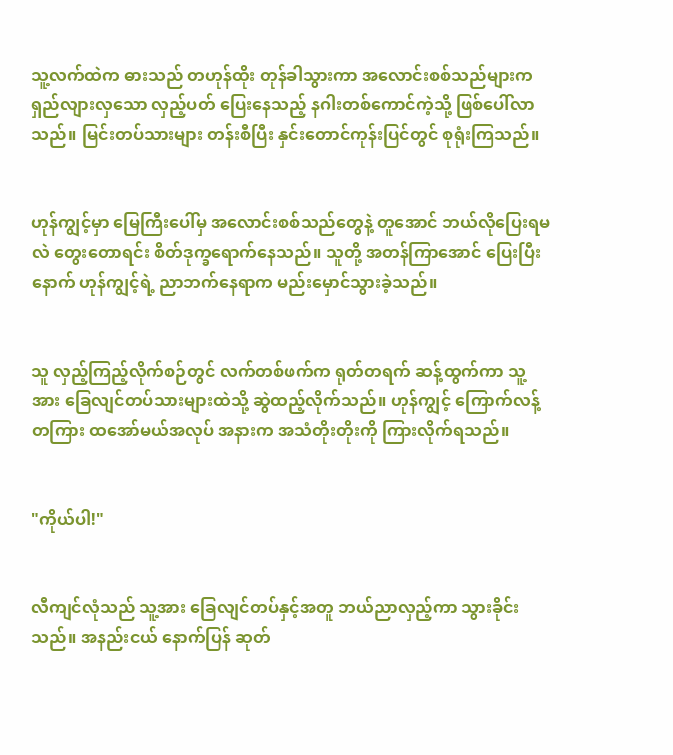သူ့လက်ထဲက ဓားသည် တဟုန်ထိုး တုန်ခါသွားကာ အလောင်းစစ်သည်များက ရှည်လျားလှသော လှည့်ပတ် ပြေးနေသည့် နဂါးတစ်ကောင်ကဲ့သို့ ဖြစ်ပေါ်လာသည်။ မြင်းတပ်သားများ တန်းစီပြီး နှင်းတောင်ကုန်းပြင်တွင် စုရုံးကြသည်။


ဟုန်ကျွင့်မှာ မြေကြီးပေါ်မှ အလောင်းစစ်သည်တွေနဲ့ တူအောင် ဘယ်လိုပြေးရမလဲ တွေးတောရင်း စိတ်ဒုက္ခရောက်နေသည်။ သူတို့ အတန်ကြာအောင် ပြေးပြီးနောက် ဟုန်ကျွင့်ရဲ့ ညာဘက်နေရာက မည်းမှောင်သွားခဲ့သည်။


သူ လှည့်ကြည့်လိုက်စဉ်တွင် လက်တစ်ဖက်က ရုတ်တရက် ဆန့်ထွက်ကာ သူ့အား ခြေလျင်တပ်သားများထဲသို့ ဆွဲထည့်လိုက်သည်။ ဟုန်ကျွင့် ကြောက်လန့်တကြား ထအော်မယ်အလုပ် အနားက အသံတိုးတိုးကို ကြားလိုက်ရသည်။


"ကိုယ်ပါ!"


လီကျင်လုံသည် သူ့အား ခြေလျင်တပ်နှင့်အတူ ဘယ်ညာလှည့်ကာ သွားခိုင်းသည်။ အနည်းငယ် နောက်ပြန် ဆုတ်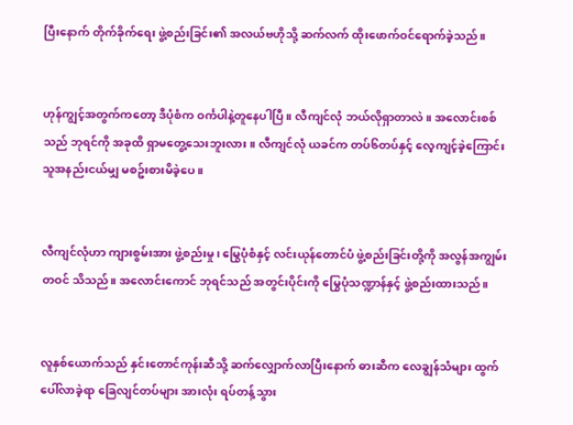ပြီးနောက် တိုက်ခိုက်ရေး ဖွဲ့စည်းခြင်း၏ အလယ်ဗဟိုသို့ ဆက်လက် ထိုးဖောက်ဝင်ရောက်ခဲ့သည်။


ဟုန်ကျွင့်အတွက်ကတော့ ဒီပုံစံက ဝင်္ကပါနဲ့တူနေပါပြီ။ လီကျင်လုံ ဘယ်လိုရှာတာလဲ။ အလောင်းစစ်သည် ဘုရင်ကို အခုထိ ရှာမတွေ့သေးဘူးလား။ လီကျင်လုံ ယခင်က တပ်၆တပ်နှင့် လေ့ကျင့်ခဲ့ကြောင်း သူအနည်းငယ်မျှ မစဥ်းစားမိခဲ့ပေ။


လီကျင်လုံဟာ ကျားစွမ်းအား ဖွဲ့စည်းမှု၊ မြွေပုံစံနှင့် လင်းယုန်တောင်ပံ ဖွဲ့စည်းခြင်းတို့ကို အလွန်အကျွမ်းတဝင် သိသည်။ အလောင်းကောင် ဘုရင်သည် အတွင်းပိုင်းကို မြွေပုံသဏ္ဍာန်နှင့် ဖွဲ့စည်းထားသည်။


လူနှစ်ယောက်သည် နှင်းတောင်ကုန်းဆီသို့ ဆက်လျှောက်လာပြီးနောက် ဓားဆီက လေချွန်သံများ ထွက်ပေါ်လာခဲ့ရာ ခြေလျင်တပ်များ အားလုံး ရပ်တန့်သွား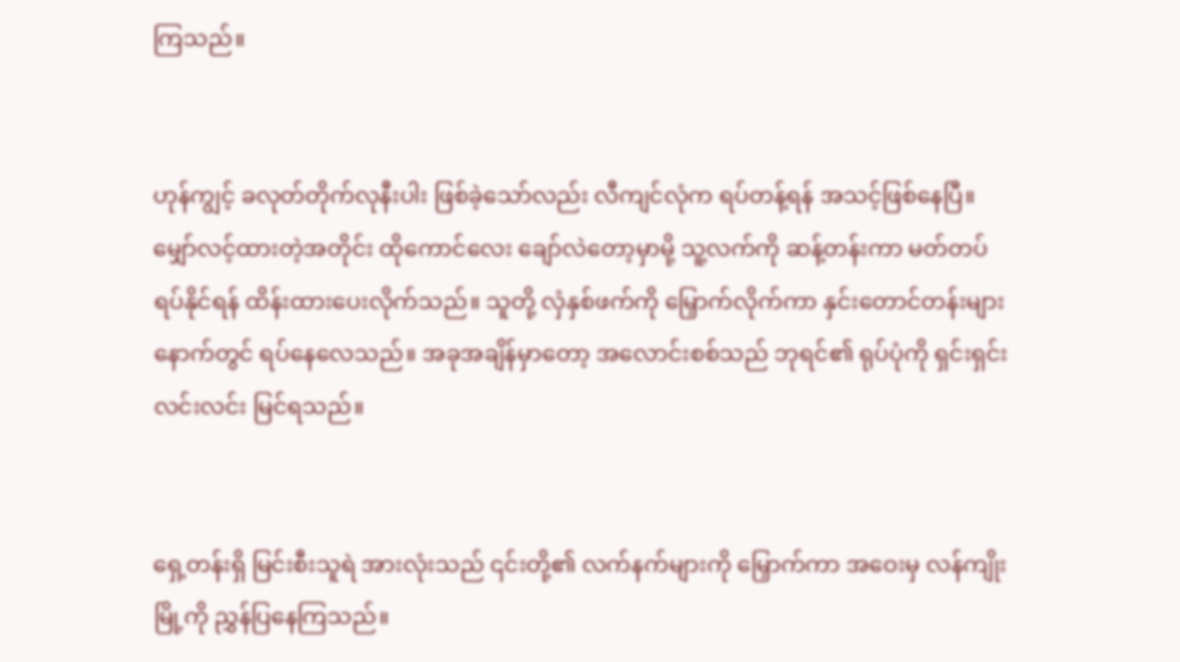ကြသည်။


ဟုန်ကျွင့် ခလုတ်တိုက်လုနီးပါး ဖြစ်ခဲ့သော်လည်း လီကျင်လုံက ရပ်တန့်ရန် အသင့်ဖြစ်နေပြီ။ မျှော်လင့်ထားတဲ့အတိုင်း ထိုကောင်လေး ချော်လဲတော့မှာမို့ သူ့လက်ကို ဆန့်တန်းကာ မတ်တပ်ရပ်နိုင်ရန် ထိန်းထားပေးလိုက်သည်။ သူတို့ လှံနှစ်ဖက်ကို မြှောက်လိုက်ကာ နှင်းတောင်တန်းများနောက်တွင် ရပ်နေလေသည်။ အခုအချိန်မှာတော့ အလောင်းစစ်သည် ဘုရင်၏ ရုပ်ပုံကို ရှင်းရှင်းလင်းလင်း မြင်ရသည်။


ရှေ့တန်းရှိ မြင်းစီးသူရဲ အားလုံးသည် ၎င်းတို့၏ လက်နက်များကို မြှောက်ကာ အဝေးမှ လန်ကျိုးမြို့ကို ညွှန်ပြနေကြသည်။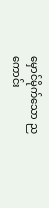မှောင်မိုက်သော ညကောင်း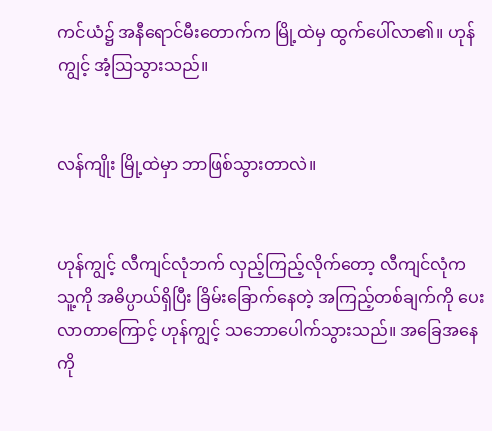ကင်ယံ၌ အနီရောင်မီးတောက်က မြို့ထဲမှ ထွက်ပေါ်လာ၏။ ဟုန်ကျွင့် အံ့သြသွားသည်။


လန်ကျိုး မြို့ထဲမှာ ဘာဖြစ်သွားတာလဲ။


ဟုန်ကျွင့် လီကျင်လုံဘက် လှည့်ကြည့်လိုက်တော့ လီကျင်လုံက သူ့ကို အဓိပ္ပာယ်ရှိပြီး ခြိမ်းခြောက်နေတဲ့ အကြည့်တစ်ချက်ကို ပေးလာတာကြောင့် ဟုန်ကျွင့် သဘောပေါက်သွားသည်။ အခြေအနေကို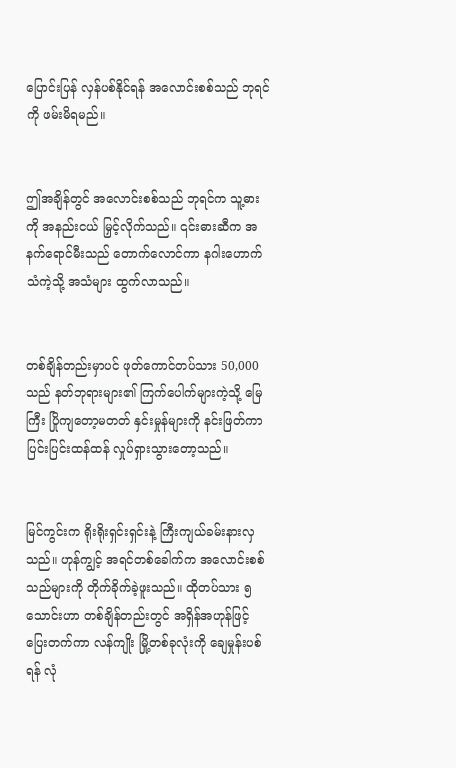ပြောင်းပြန် လှန်ပစ်နိုင်ရန် အလောင်းစစ်သည် ဘုရင်ကို ဖမ်းမိရမည်။


ဤအချိန်တွင် အလောင်းစစ်သည် ဘုရင်က သူ့ဓားကို အနည်းငယ် မြှင့်လိုက်သည်။ ၎င်းဓားဆီက အနက်ရောင်မီးသည် တောက်လောင်ကာ နဂါးဟောက်သံကဲ့သို့ အသံများ ထွက်လာသည်။


တစ်ချိန်တည်းမှာပင် ဖုတ်ကောင်တပ်သား 50,000 သည် နတ်ဘုရားများ၏ ကြက်ပေါက်များကဲ့သို့ မြေကြီး ပြိုကျတော့မတတ် နှင်းမှုန်များကို နင်းဖြတ်ကာ ပြင်းပြင်းထန်ထန် လှုပ်ရှားသွားတော့သည်။


မြင်ကွင်းက ရိုးရိုးရှင်းရှင်းနဲ့ ကြီးကျယ်ခမ်းနားလှသည်။ ဟုန်ကျွင့် အရင်တစ်ခေါက်က အလောင်းစစ်သည်များကို တိုက်ခိုက်ခဲ့ဖူးသည်။ ထိုတပ်သား ၅သောင်းဟာ တစ်ချိန်တည်းတွင် အရှိန်အဟုန်ဖြင့် ပြေးတက်ကာ လန်ကျိုး မြို့တစ်ခုလုံးကို ချေမှုန်းပစ်ရန် လုံ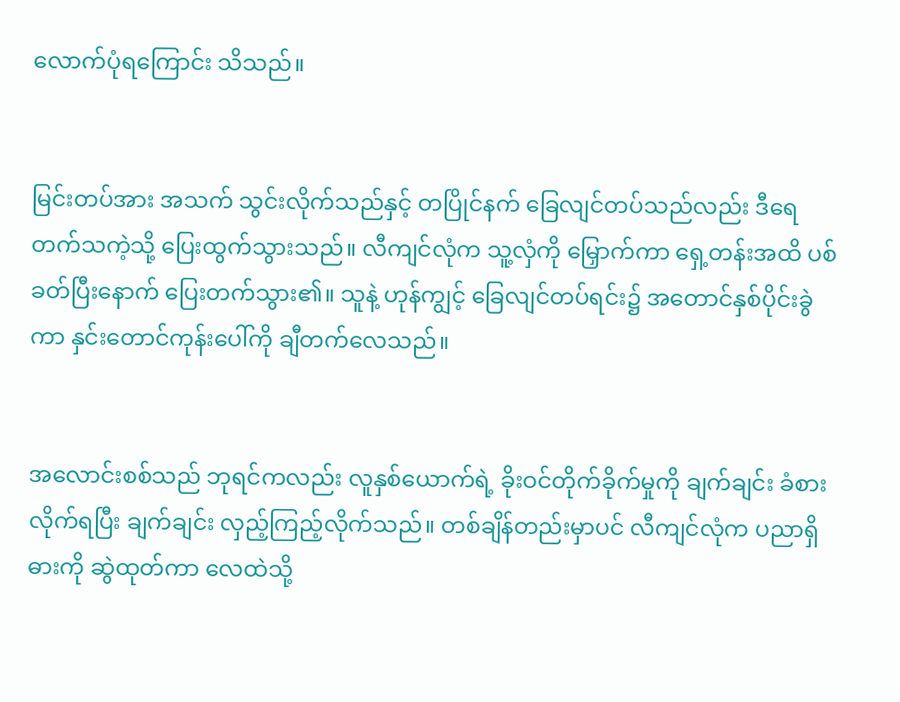လောက်ပုံရကြောင်း သိသည်။


မြင်းတပ်အား အသက် သွင်းလိုက်သည်နှင့် တပြိုင်နက် ခြေလျင်တပ်သည်လည်း ဒီရေတက်သကဲ့သို့ ပြေးထွက်သွားသည်။ လီကျင်လုံက သူ့လှံကို မြှောက်ကာ ရှေ့တန်းအထိ ပစ်ခတ်ပြီးနောက် ပြေးတက်သွား၏။ သူနဲ့ ဟုန်ကျွင့် ခြေလျင်တပ်ရင်း၌ အတောင်နှစ်ပိုင်းခွဲကာ နှင်းတောင်ကုန်းပေါ်ကို ချီတက်လေသည်။


အလောင်းစစ်သည် ဘုရင်ကလည်း လူနှစ်ယောက်ရဲ့ ခိုးဝင်တိုက်ခိုက်မှုကို ချက်ချင်း ခံစားလိုက်ရပြီး ချက်ချင်း လှည့်ကြည့်လိုက်သည်။ တစ်ချိန်တည်းမှာပင် လီကျင်လုံက ပညာရှိဓားကို ဆွဲထုတ်ကာ လေထဲသို့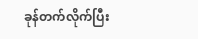ခုန်တက်လိုက်ပြီး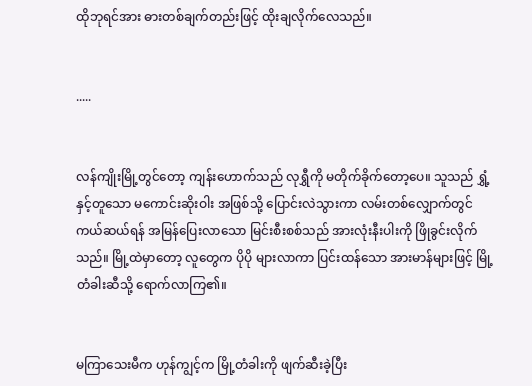ထိုဘုရင်အား ဓားတစ်ချက်တည်းဖြင့် ထိုးချလိုက်လေသည်။


.....


လန်ကျိုးမြို့တွင်တော့ ကျန်းဟောက်သည် လုရွှီကို မတိုက်ခိုက်တော့ပေ။ သူသည် ရွှံ့နှင့်တူသော မကောင်းဆိုးဝါး အဖြစ်သို့ ပြောင်းလဲသွားကာ လမ်းတစ်လျှောက်တွင် ကယ်ဆယ်ရန် အမြန်ပြေးလာသော မြင်းစီးစစ်သည် အားလုံးနီးပါးကို ဖြိုခွင်းလိုက်သည်။ မြို့ထဲမှာတော့ လူတွေက ပိုပို များလာကာ ပြင်းထန်သော အားမာန်များဖြင့် မြို့တံခါးဆီသို့ ရောက်လာကြ၏။


မကြာသေးမီက ဟုန်ကျွင့်က မြို့တံခါးကို ဖျက်ဆီးခဲ့ပြီး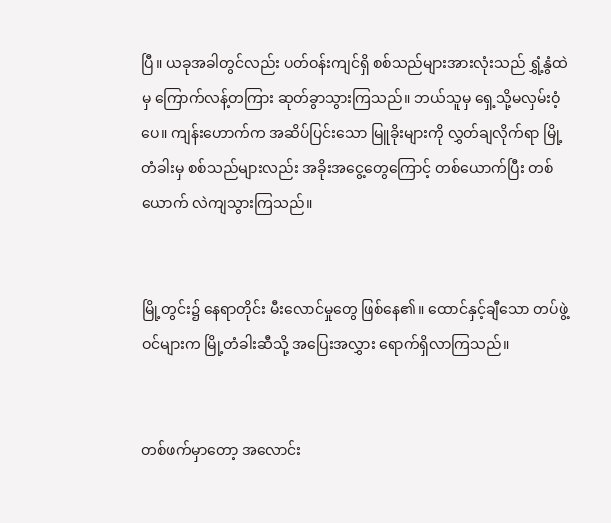ပြီ။ ယခုအခါတွင်လည်း ပတ်ဝန်းကျင်ရှိ စစ်သည်များအားလုံးသည် ရွှံ့နွံထဲမှ ကြောက်လန့်တကြား ဆုတ်ခွာသွားကြသည်။ ဘယ်သူမှ ရှေ့သို့မလှမ်းဝံ့ပေ။ ကျန်းဟောက်က အဆိပ်ပြင်းသော မြူခိုးများကို လွှတ်ချလိုက်ရာ မြို့တံခါးမှ စစ်သည်များလည်း အခိုးအငွေ့တွေကြောင့် တစ်ယောက်ပြီး တစ်ယောက် လဲကျသွားကြသည်။


မြို့တွင်း၌ နေရာတိုင်း မီးလောင်မှုတွေ ဖြစ်နေ၏။ ထောင်နှင့်ချီသော တပ်ဖွဲ့ဝင်များက မြို့တံခါးဆီသို့ အပြေးအလွှား ရောက်ရှိလာကြသည်။


တစ်ဖက်မှာတော့ အလောင်း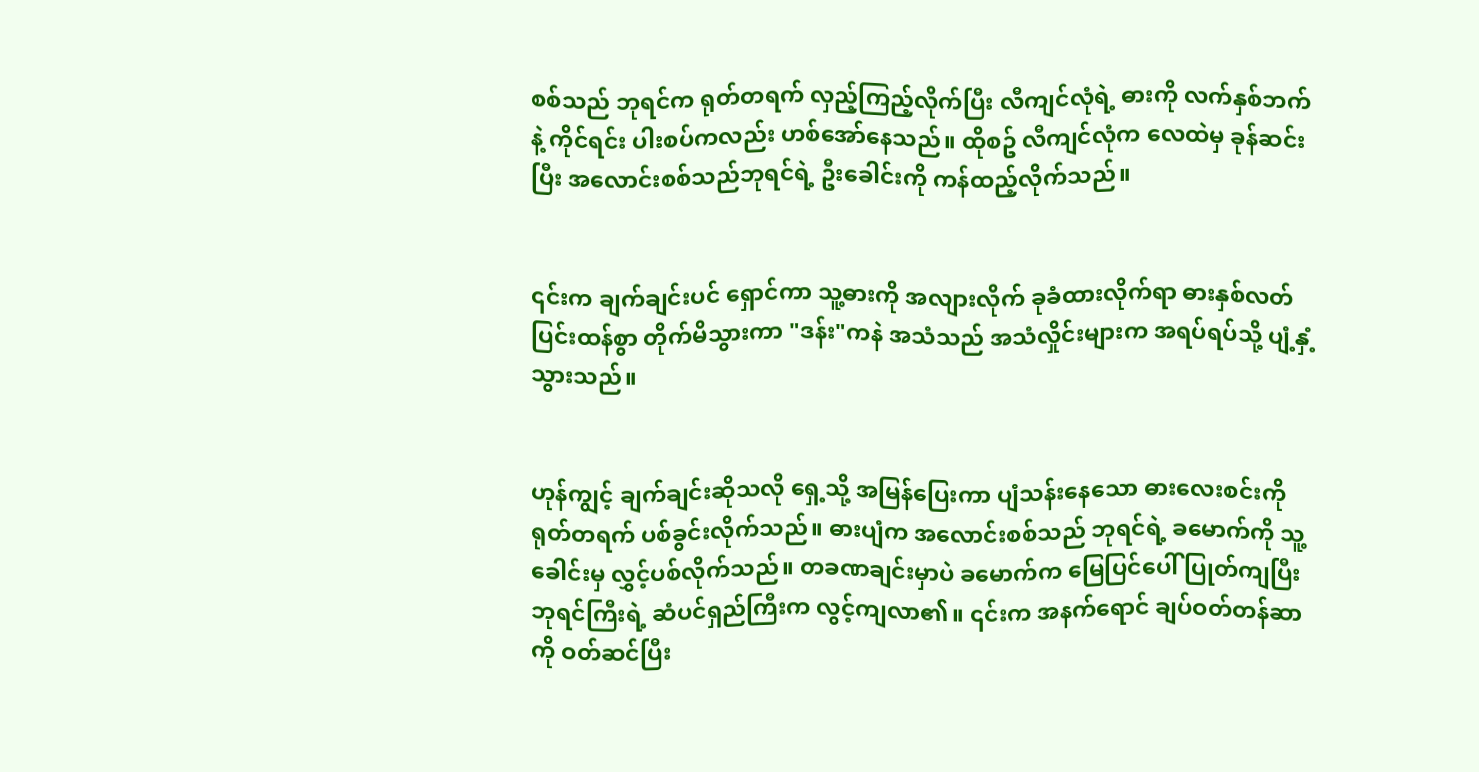စစ်သည် ဘုရင်က ရုတ်တရက် လှည့်ကြည့်လိုက်ပြီး လီကျင်လုံရဲ့ ဓားကို လက်နှစ်ဘက်နဲ့ ကိုင်ရင်း ပါးစပ်ကလည်း ဟစ်အော်နေသည်။ ထိုစဥ် လီကျင်လုံက လေထဲမှ ခုန်ဆင်းပြီး အလောင်းစစ်သည်ဘုရင်ရဲ့ ဦးခေါင်းကို ကန်ထည့်လိုက်သည်။


၎င်းက ချက်ချင်းပင် ရှောင်ကာ သူ့ဓားကို အလျားလိုက် ခုခံထားလိုက်ရာ ဓားနှစ်လတ် ပြင်းထန်စွာ တိုက်မိသွားကာ "ဒန်း"ကနဲ အသံသည် အသံလှိုင်းများက အရပ်ရပ်သို့ ပျံ့နှံ့သွားသည်။


ဟုန်ကျွင့် ချက်ချင်းဆိုသလို ရှေ့သို့ အမြန်ပြေးကာ ပျံသန်းနေသော ဓားလေးစင်းကို ရုတ်တရက် ပစ်ခွင်းလိုက်သည်။ ဓားပျံက အလောင်းစစ်သည် ဘုရင်ရဲ့ ခမောက်ကို သူ့ခေါင်းမှ လွှင့်ပစ်လိုက်သည်။ တခဏချင်းမှာပဲ ခမောက်က မြေပြင်ပေါ် ပြုတ်ကျပြီး ဘုရင်ကြီးရဲ့ ဆံပင်ရှည်ကြီးက လွင့်ကျလာ၏။ ၎င်းက အနက်ရောင် ချပ်ဝတ်တန်ဆာကို ဝတ်ဆင်ပြီး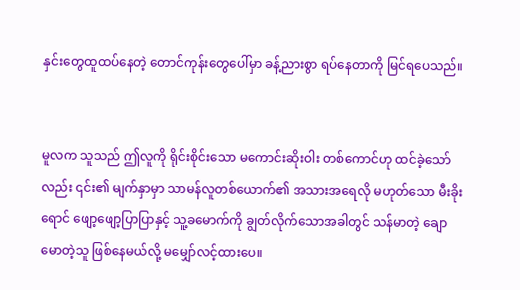နှင်းတွေထူထပ်နေတဲ့ တောင်ကုန်းတွေပေါ်မှာ ခန့်ညားစွာ ရပ်နေတာကို မြင်ရပေသည်။


မူလက သူသည် ဤလူကို ရိုင်းစိုင်းသော မကောင်းဆိုးဝါး တစ်ကောင်ဟု ထင်ခဲ့သော်လည်း ၎င်း၏ မျက်နှာမှာ သာမန်လူတစ်ယောက်၏ အသားအရေလို မဟုတ်သော မီးခိုးရောင် ဖျော့ဖျော့ပြာပြာနှင့် သူ့ခမောက်ကို ချွတ်လိုက်သောအခါတွင် သန်မာတဲ့ ချောမောတဲ့သူ ဖြစ်နေမယ်လို့ မမျှော်လင့်ထားပေ။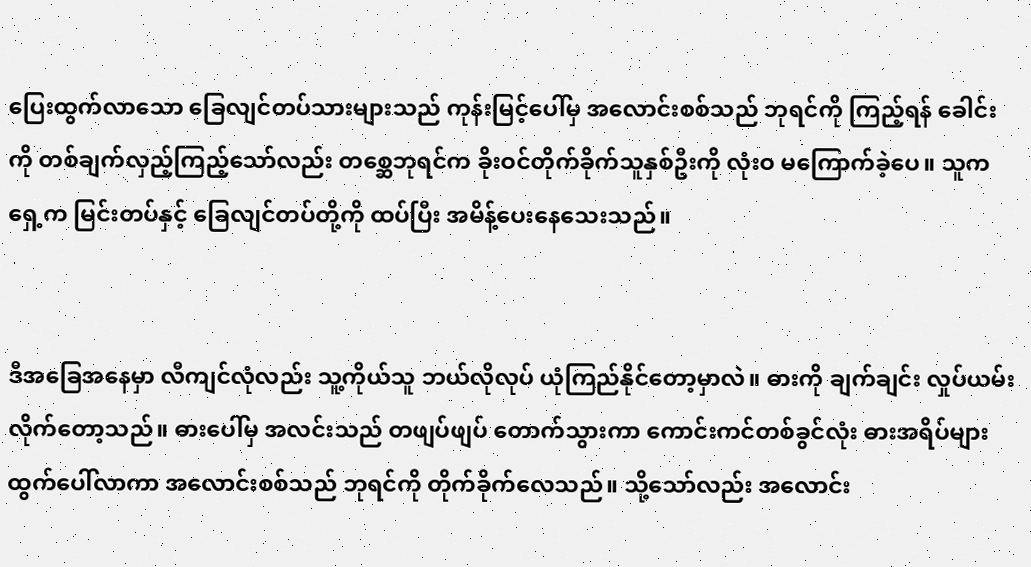ပြေးထွက်လာသော ခြေလျင်တပ်သားများသည် ကုန်းမြင့်ပေါ်မှ အလောင်းစစ်သည် ဘုရင်ကို ကြည့်ရန် ခေါင်းကို တစ်ချက်လှည့်ကြည့်သော်လည်း တစ္ဆေဘုရင်က ခိုးဝင်တိုက်ခိုက်သူနှစ်ဦးကို လုံးဝ မကြောက်ခဲ့ပေ။ သူက ရှေ့က မြင်းတပ်နှင့် ခြေလျင်တပ်တို့ကို ထပ်ပြီး အမိန့်ပေးနေသေးသည်။


ဒီအခြေအနေမှာ လီကျင်လုံလည်း သူ့ကိုယ်သူ ဘယ်လိုလုပ် ယုံကြည်နိုင်တော့မှာလဲ။ ဓားကို ချက်ချင်း လှုပ်ယမ်းလိုက်တော့သည်။ ဓားပေါ်မှ အလင်းသည် တဖျပ်ဖျပ် တောက်သွားကာ ကောင်းကင်တစ်ခွင်လုံး ဓားအရိပ်များ ထွက်ပေါ်လာကာ အလောင်းစစ်သည် ဘုရင်ကို တိုက်ခိုက်လေသည်။ သို့သော်လည်း အလောင်း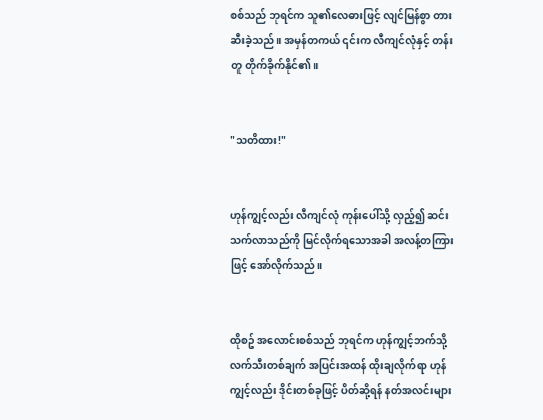စစ်သည် ဘုရင်က သူ၏လေဓားဖြင့် လျင်မြန်စွာ တားဆီးခဲ့သည်။ အမှန်တကယ် ၎င်းက လီကျင်လုံနှင့် တန်းတူ တိုက်ခိုက်နိုင်၏။


"သတိထား!"


ဟုန်ကျွင့်လည်း လီကျင်လုံ ကုန်းပေါ်သို့ လှည့်၍ ဆင်းသက်လာသည်ကို မြင်လိုက်ရသောအခါ အလန့်တကြားဖြင့် အော်လိုက်သည်။


ထိုစဥ် အလောင်းစစ်သည် ဘုရင်က ဟုန်ကျွင့်ဘက်သို့ လက်သီးတစ်ချက် အပြင်းအထန် ထိုးချလိုက်ရာ ဟုန်ကျွင့်လည်း ဒိုင်းတစ်ခုဖြင့် ပိတ်ဆို့ရန် နတ်အလင်းများ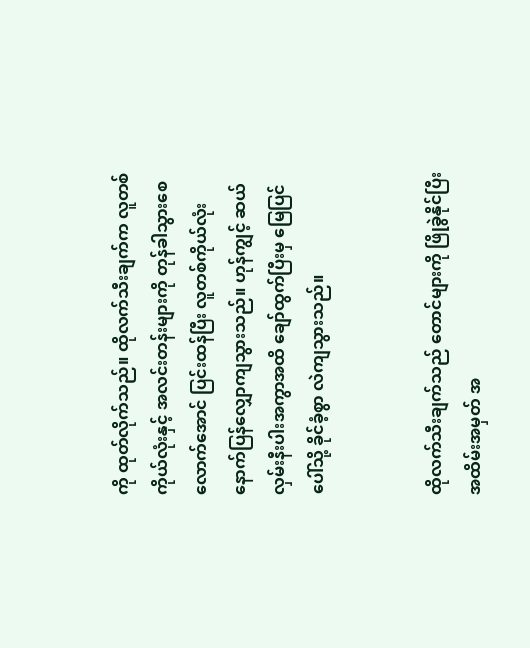ကို ထုတ်လိုက်သည်။ ထိုလက်သီးချက်က လူတစ်ကိုယ်လုံးနှင့် အလင်းတန်းများကို တုန်ခါသွားစေလောက်အောင် ပြင်းထန်ပြီး လူတစ်ကိုယ်လုံး နောက်ပြန်လျှောကျသွားသည်။ ဟုန်ကျွင့် ဆယ်လှမ်းနီးပါးအကွာအထိ ချော်ထွက်ပြီးမှ မြေပြင်ပေါ်သို့ ခိုင်ခံ့စွာ လဲကျသွားသည်။


ထိုလက်သီးချက်သည် တောင်များကို ဖြိုခွဲနိုင်ပြီး အထိမ်းအမှတ် အ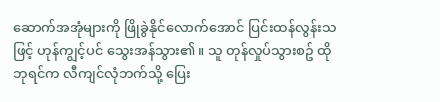ဆောက်အအုံများကို ဖြိုခွဲနိုင်လောက်အောင် ပြင်းထန်လွန်းသဖြင့် ဟုန်ကျွင့်ပင် သွေးအန်သွား၏။ သူ တုန်လှုပ်သွားစဥ် ထိုဘုရင်က လီကျင်လုံဘက်သို့ ပြေး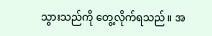သွားသည်ကို တွေ့လိုက်ရသည်။ အ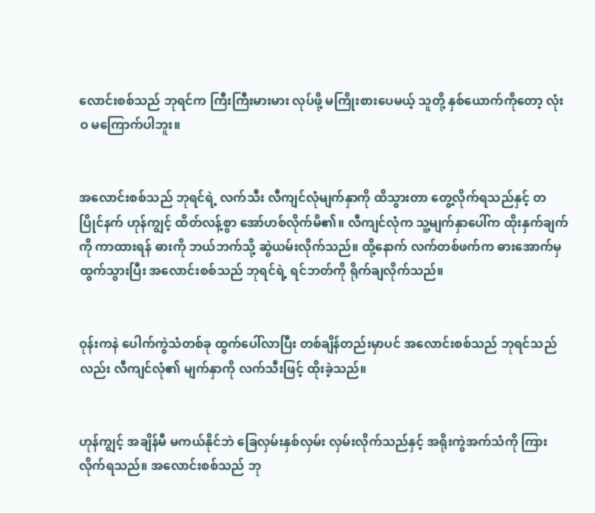လောင်းစစ်သည် ဘုရင်က ကြီးကြီးမားမား လုပ်ဖို့ မကြိုးစားပေမယ့် သူတို့ နှစ်ယောက်ကိုတော့ လုံးဝ မကြောက်ပါဘူး။


အလောင်းစစ်သည် ဘုရင်ရဲ့ လက်သီး လီကျင်လုံမျက်နှာကို ထိသွားတာ တွေ့လိုက်ရသည်နှင့် တပြိုင်နက် ဟုန်ကျွင့် ထိတ်လန့်စွာ အော်ဟစ်လိုက်မိ၏။ လီကျင်လုံက သူ့မျက်နှာပေါ်က ထိုးနှက်ချက်ကို ကာထားရန် ဓားကို ဘယ်ဘက်သို့ ဆွဲယမ်းလိုက်သည်။ ထို့နောက် လက်တစ်ဖက်က ဓားအောက်မှ ထွက်သွားပြီး အလောင်းစစ်သည် ဘုရင်ရဲ့ ရင်ဘတ်ကို ရိုက်ချလိုက်သည်။


ဝုန်းကနဲ ပေါက်ကွဲသံတစ်ခု ထွက်ပေါ်လာပြီး တစ်ချိန်တည်းမှာပင် အလောင်းစစ်သည် ဘုရင်သည်လည်း လီကျင်လုံ၏ မျက်နှာကို လက်သီးဖြင့် ထိုးခဲ့သည်။


ဟုန်ကျွင့် အချိန်မီ မကယ်နိုင်ဘဲ ခြေလှမ်းနှစ်လှမ်း လှမ်းလိုက်သည်နှင့် အရိုးကွဲအက်သံကို ကြားလိုက်ရသည်။ အလောင်းစစ်သည် ဘု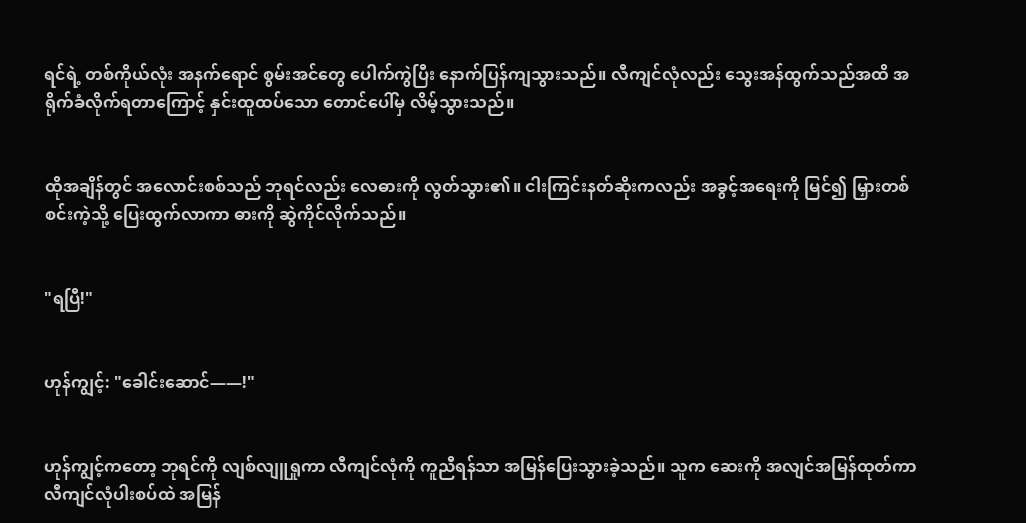ရင်ရဲ့ တစ်ကိုယ်လုံး အနက်ရောင် စွမ်းအင်တွေ ပေါက်ကွဲပြီး နောက်ပြန်ကျသွားသည်။ လီကျင်လုံလည်း သွေးအန်ထွက်သည်အထိ အရိုက်ခံလိုက်ရတာကြောင့် နှင်းထူထပ်သော တောင်ပေါ်မှ လိမ့်သွားသည်။


ထိုအချိန်တွင် အလောင်းစစ်သည် ဘုရင်လည်း လေဓားကို လွတ်သွား၏။ ငါးကြင်းနတ်ဆိုးကလည်း အခွင့်အရေးကို မြင်၍ မြှားတစ်စင်းကဲ့သို့ ပြေးထွက်လာကာ ဓားကို ဆွဲကိုင်လိုက်သည်။


"ရပြီ!"


ဟုန်ကျွင့်: "ခေါင်းဆောင်——!"


ဟုန်ကျွင့်ကတော့ ဘုရင်ကို လျစ်လျူရှုကာ လီကျင်လုံကို ကူညီရန်သာ အမြန်ပြေးသွားခဲ့သည်။ သူက ဆေးကို အလျင်အမြန်ထုတ်ကာ လီကျင်လုံပါးစပ်ထဲ အမြန်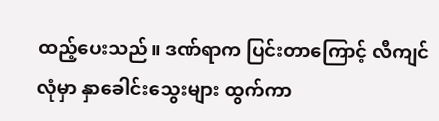ထည့်ပေးသည်။ ဒဏ်ရာက ပြင်းတာကြောင့် လီကျင်လုံမှာ နှာခေါင်းသွေးများ ထွက်ကာ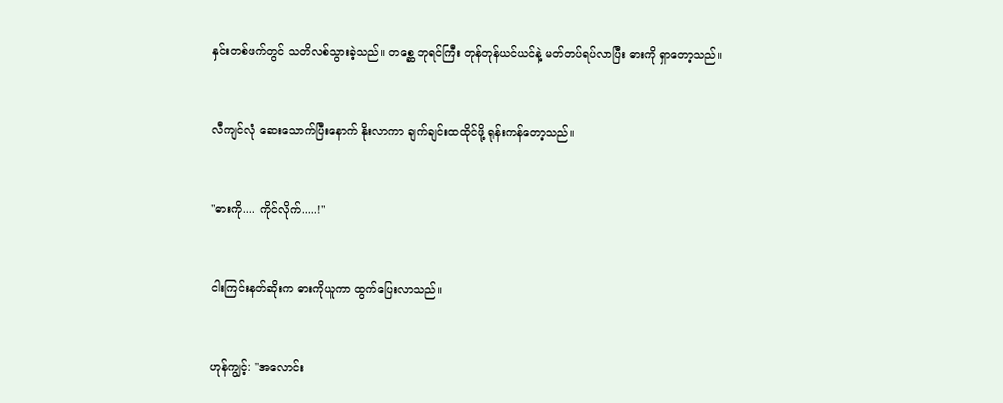နှင်းတစ်ဖက်တွင် သတိလစ်သွားခဲ့သည်။ တစ္ဆေ ဘုရင်ကြီး တုန်တုန်ယင်ယင်နဲ့ မတ်တပ်ရပ်လာပြီး ဓားကို ရှာတော့သည်။


လီကျင်လုံ ဆေးသောက်ပြီးနောက် နိုးလာကာ ချက်ချင်းထထိုင်ဖို့ ရုန်းကန်တော့သည်။


"ဓားကို.... ကိုင်လိုက်.....!"


ငါးကြင်းနတ်ဆိုးက ဓားကိုယူကာ ထွက်ပြေးလာသည်။


ဟုန်ကျွင့်: "အလောင်း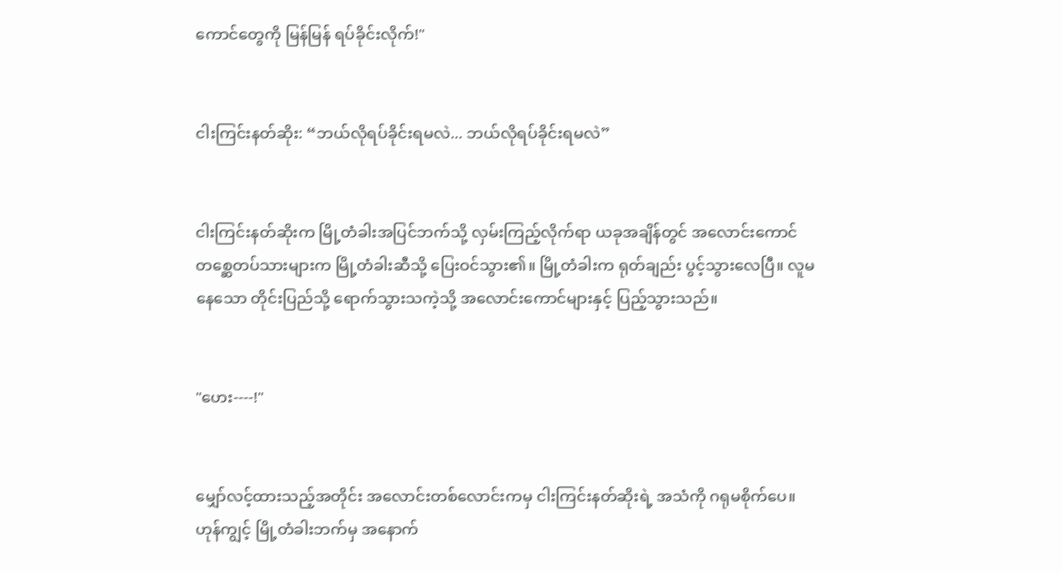ကောင်တွေကို မြန်မြန် ရပ်ခိုင်းလိုက်!"


ငါးကြင်းနတ်ဆိုး: “ဘယ်လိုရပ်ခိုင်းရမလဲ... ဘယ်လိုရပ်ခိုင်းရမလဲ”


ငါးကြင်းနတ်ဆိုးက မြို့တံခါးအပြင်ဘက်သို့ လှမ်းကြည့်လိုက်ရာ ယခုအချိန်တွင် အလောင်းကောင် တစ္ဆေတပ်သားများက မြို့တံခါးဆီသို့ ပြေးဝင်သွား၏။ မြို့တံခါးက ရုတ်ချည်း ပွင့်သွားလေပြီ။ လူမနေသော တိုင်းပြည်သို့ ရောက်သွားသကဲ့သို့ အလောင်းကောင်များနှင့် ပြည့်သွားသည်။


"ဟေး----!"


မျှော်လင့်ထားသည့်အတိုင်း အလောင်းတစ်လောင်းကမှ ငါးကြင်းနတ်ဆိုးရဲ့ အသံကို ဂရုမစိုက်ပေ။ ဟုန်ကျွင့် မြို့တံခါးဘက်မှ အနောက်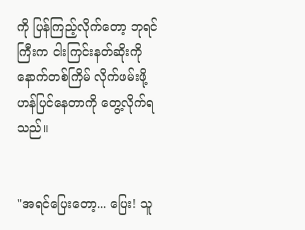ကို ပြန်ကြည့်လိုက်တော့ ဘုရင်ကြီးက ငါးကြင်းနတ်ဆိုးကို နောက်တစ်ကြိမ် လိုက်ဖမ်းဖို့ ဟန်ပြင်နေတာကို တွေ့လိုက်ရသည်။


"အရင်ပြေးတော့... ပြေး! သူ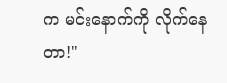က မင်းနောက်ကို လိုက်နေတာ!"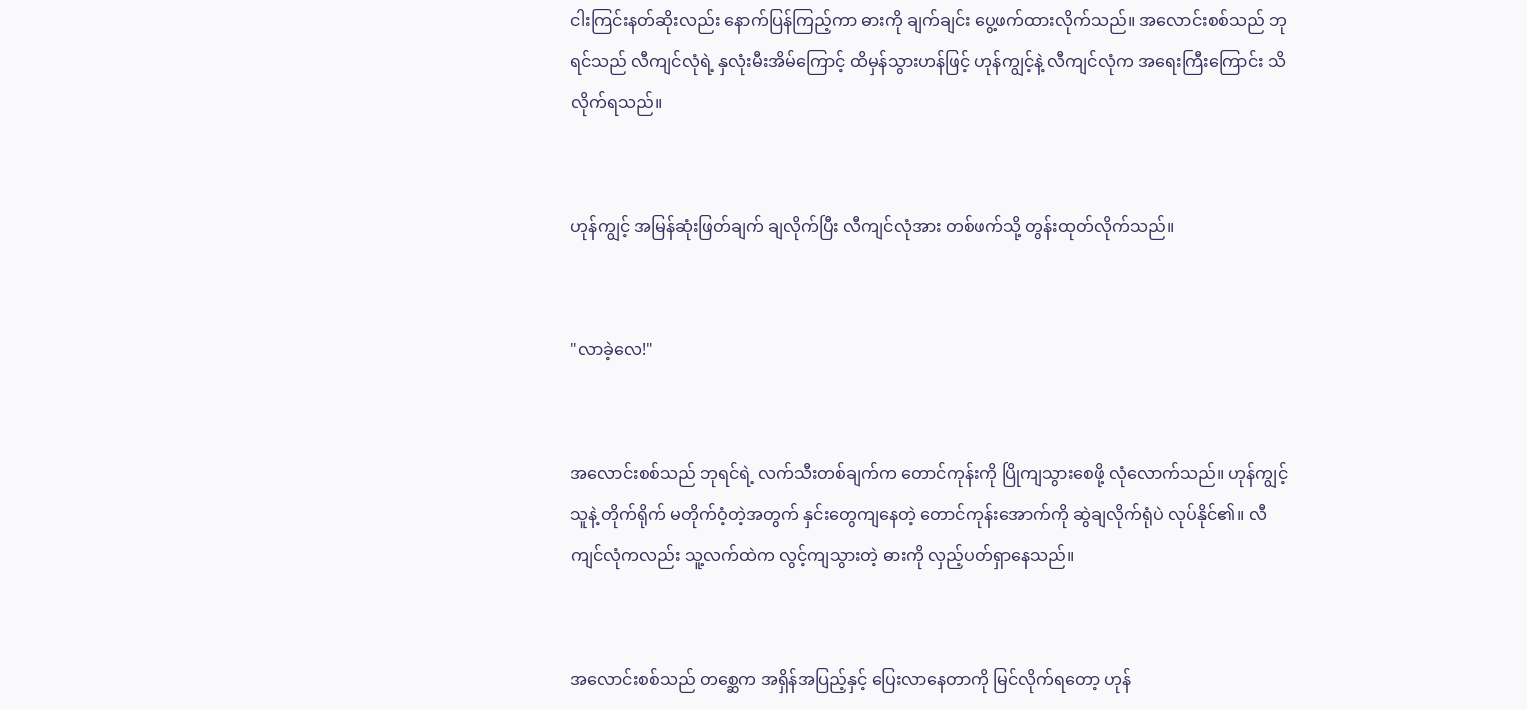ငါးကြင်းနတ်ဆိုးလည်း နောက်ပြန်ကြည့်ကာ ဓားကို ချက်ချင်း ပွေ့ဖက်ထားလိုက်သည်။ အလောင်းစစ်သည် ဘုရင်သည် လီကျင်လုံရဲ့ နှလုံးမီးအိမ်ကြောင့် ထိမှန်သွားဟန်ဖြင့် ဟုန်ကျွင့်နဲ့ လီကျင်လုံက အရေးကြီးကြောင်း သိလိုက်ရသည်။


ဟုန်ကျွင့် အမြန်ဆုံးဖြတ်ချက် ချလိုက်ပြီး လီကျင်လုံအား တစ်ဖက်သို့ တွန်းထုတ်လိုက်သည်။


"လာခဲ့လေ!"


အလောင်းစစ်သည် ဘုရင်ရဲ့ လက်သီးတစ်ချက်က တောင်ကုန်းကို ပြိုကျသွားစေဖို့ လုံလောက်သည်။ ဟုန်ကျွင့် သူနဲ့ တိုက်ရိုက် မတိုက်ဝံ့တဲ့အတွက် နှင်းတွေကျနေတဲ့ တောင်ကုန်းအောက်ကို ဆွဲချလိုက်ရုံပဲ လုပ်နိုင်၏။ လီကျင်လုံကလည်း သူ့လက်ထဲက လွင့်ကျသွားတဲ့ ဓားကို လှည့်ပတ်ရှာနေသည်။


အလောင်းစစ်သည် တစ္ဆေက အရှိန်အပြည့်နှင့် ပြေးလာနေတာကို မြင်လိုက်ရတော့ ဟုန်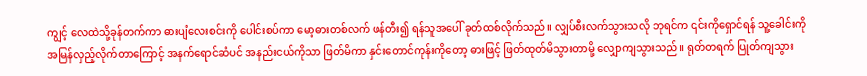ကျွင့် လေထဲသို့ခုန်တက်ကာ ဓားပျံလေးစင်းကို ပေါင်းစပ်ကာ မော့ဓားတစ်လက် ဖန်တီး၍ ရန်သူအပေါ် ခုတ်ထစ်လိုက်သည်။ လျှပ်စီးလက်သွားသလို ဘုရင်က ၎င်းကိုရှောင်ရန် သူ့ခေါင်းကို အမြန်လှည့်လိုက်တာကြောင့် အနက်ရောင်ဆံပင် အနည်းငယ်ကိုသာ ဖြတ်မိကာ နှင်းတောင်ကုန်းကိုတော့ ဓားဖြင့် ဖြတ်ထုတ်မိသွားတာမို့ လျှောကျသွားသည်။ ရုတ်တရက် ပြုတ်ကျသွား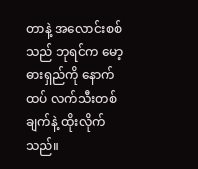တာနဲ့ အလောင်းစစ်သည် ဘုရင်က မော့ဓားရှည်ကို နောက်ထပ် လက်သီးတစ်ချက်နဲ့ ထိုးလိုက်သည်။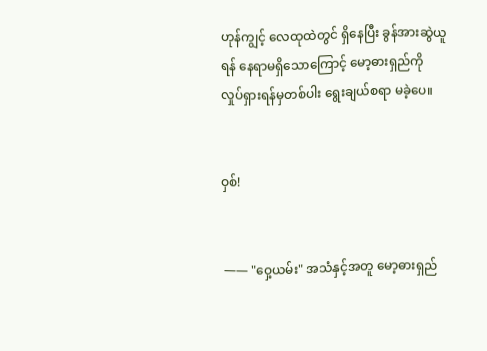ဟုန်ကျွင့် လေထုထဲတွင် ရှိနေပြီး ခွန်အားဆွဲယူရန် နေရာမရှိသောကြောင့် မော့ဓားရှည်ကို လှုပ်ရှားရန်မှတစ်ပါး ရွေးချယ်စရာ မခဲ့ပေ။


ဝှစ်!


 —— "ဝှေ့ယမ်း" အသံနှင့်အတူ မော့ဓားရှည်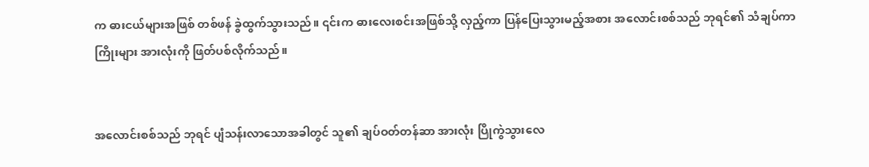က ဓားငယ်များအဖြစ် တစ်ဖန် ခွဲထွက်သွားသည်။ ၎င်းက ဓားလေးစင်းအဖြစ်သို့ လှည့်ကာ ပြန်ပြေးသွားမည့်အစား အလောင်းစစ်သည် ဘုရင်၏ သံချပ်ကာကြိုးများ အားလုံးကို ဖြတ်ပစ်လိုက်သည်။


အလောင်းစစ်သည် ဘုရင် ပျံသန်းလာသောအခါတွင် သူ၏ ချပ်ဝတ်တန်ဆာ အားလုံး ပြိုကွဲသွားလေ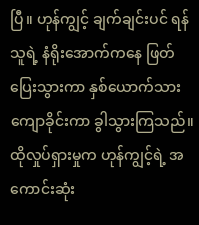ပြီ။ ဟုန်ကျွင့် ချက်ချင်းပင် ရန်သူရဲ့ နံရိုးအောက်ကနေ ဖြတ်ပြေးသွားကာ နှစ်ယောက်သား ကျောခိုင်းကာ ခွါသွားကြသည်။ ထိုလှုပ်ရှားမှုက ဟုန်ကျွင့်ရဲ့ အကောင်းဆုံး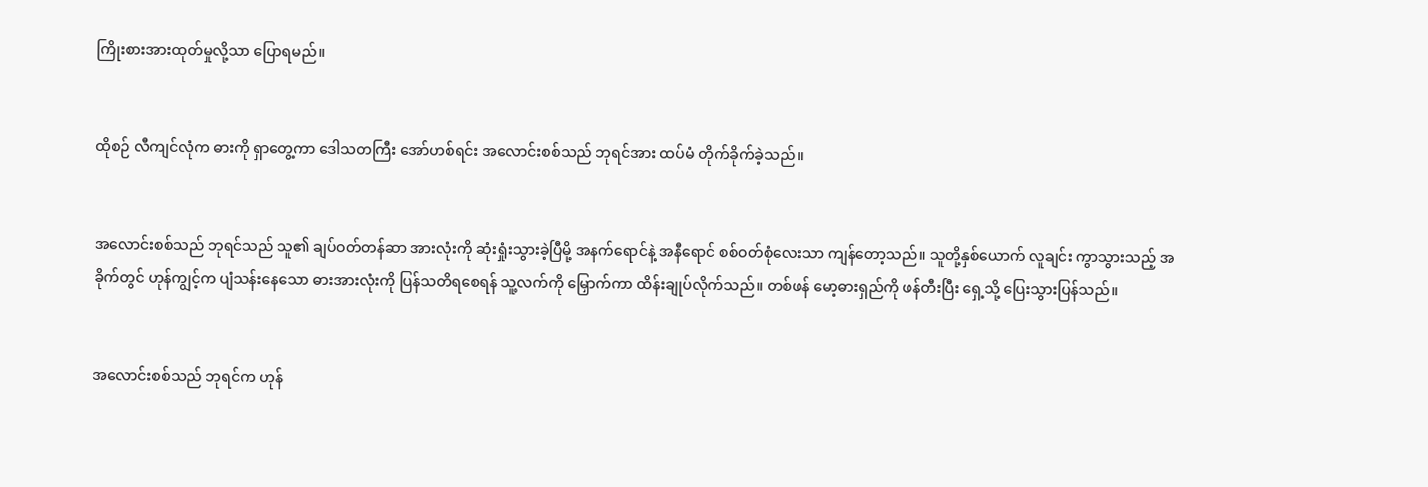ကြိုးစားအားထုတ်မှုလို့သာ ပြောရမည်။


ထိုစဉ် လီကျင်လုံက ဓားကို ရှာတွေ့ကာ ဒေါသတကြီး အော်ဟစ်ရင်း အလောင်းစစ်သည် ဘုရင်အား ထပ်မံ တိုက်ခိုက်ခဲ့သည်။


အလောင်းစစ်သည် ဘုရင်သည် သူ၏ ချပ်ဝတ်တန်ဆာ အားလုံးကို ဆုံးရှုံးသွားခဲ့ပြီမို့ အနက်ရောင်နဲ့ အနီရောင် စစ်ဝတ်စုံလေးသာ ကျန်တော့သည်။ သူတို့နှစ်ယောက် လူချင်း ကွာသွားသည့် အခိုက်တွင် ဟုန်ကျွင့်က ပျံသန်းနေသော ဓားအားလုံးကို ပြန်သတိရစေရန် သူ့လက်ကို မြှောက်ကာ ထိန်းချုပ်လိုက်သည်။ တစ်ဖန် မော့ဓားရှည်ကို ဖန်တီးပြီး ရှေ့သို့ ပြေးသွားပြန်သည်။


အလောင်းစစ်သည် ဘုရင်က ဟုန်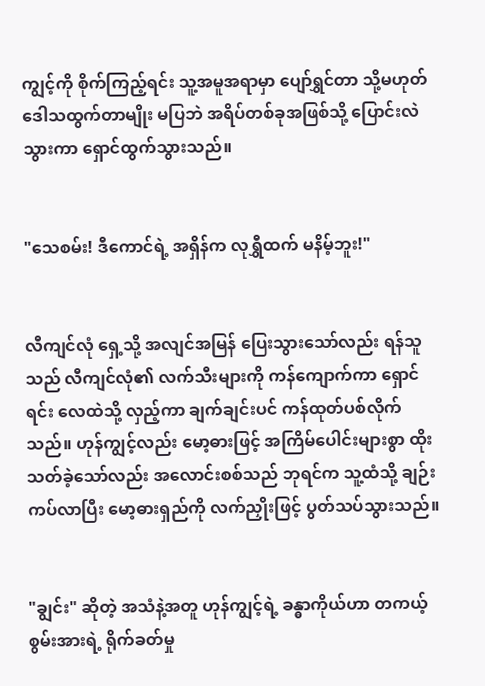ကျွင့်ကို စိုက်ကြည့်ရင်း သူ့အမူအရာမှာ ပျော်ရွှင်တာ သို့မဟုတ် ဒေါသထွက်တာမျိုး မပြဘဲ အရိပ်တစ်ခုအဖြစ်သို့ ပြောင်းလဲသွားကာ ရှောင်ထွက်သွားသည်။


"သေစမ်း! ဒီကောင်ရဲ့ အရှိန်က လုရွှီထက် မနိမ့်ဘူး!"


လီကျင်လုံ ရှေ့သို့ အလျင်အမြန် ပြေးသွားသော်လည်း ရန်သူသည် လီကျင်လုံ၏ လက်သီးများကို ကန်ကျောက်ကာ ရှောင်ရင်း လေထဲသို့ လှည့်ကာ ချက်ချင်းပင် ကန်ထုတ်ပစ်လိုက်သည်။ ဟုန်ကျွင့်လည်း မော့ဓားဖြင့် အကြိမ်ပေါင်းများစွာ ထိုးသတ်ခဲ့သော်လည်း အလောင်းစစ်သည် ဘုရင်က သူ့ထံသို့ ချဉ်းကပ်လာပြီး မော့ဓားရှည်ကို လက်ညှိုးဖြင့် ပွတ်သပ်သွားသည်။


"ချွင်း" ဆိုတဲ့ အသံနဲ့အတူ ဟုန်ကျွင့်ရဲ့ ခန္ဓာကိုယ်ဟာ တကယ့်စွမ်းအားရဲ့ ရိုက်ခတ်မှု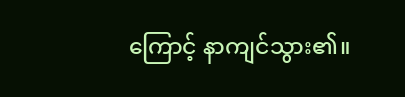ကြောင့် နာကျင်သွား၏။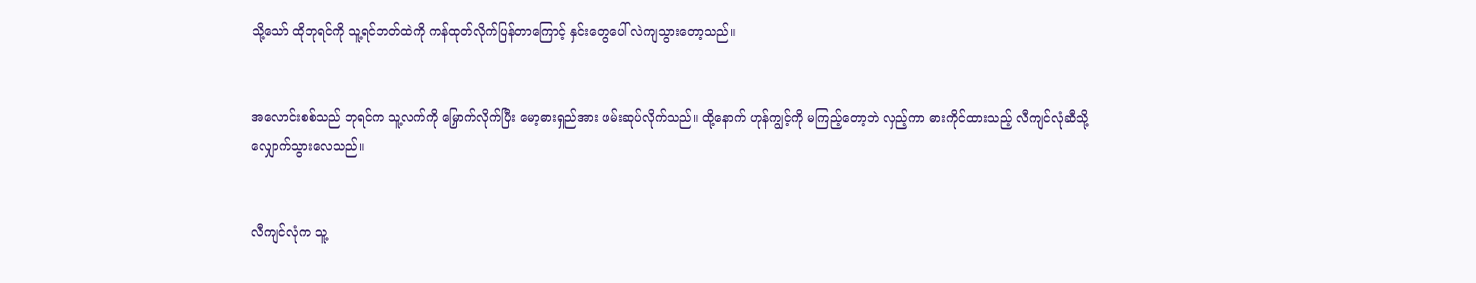သို့သော် ထိုဘုရင်ကို သူ့ရင်ဘတ်ထဲကို ကန်ထုတ်လိုက်ပြန်တာကြောင့် နှင်းတွေပေါ် လဲကျသွားတော့သည်။


အလောင်းစစ်သည် ဘုရင်က သူ့လက်ကို မြှောက်လိုက်ပြီး မော့ဓားရှည်အား ဖမ်းဆုပ်လိုက်သည်။ ထို့နောက် ဟုန်ကျွင့်ကို မကြည့်တော့ဘဲ လှည့်ကာ ဓားကိုင်ထားသည့် လီကျင်လုံဆီသို့ လျှောက်သွားလေသည်။


လီကျင်လုံက သူ့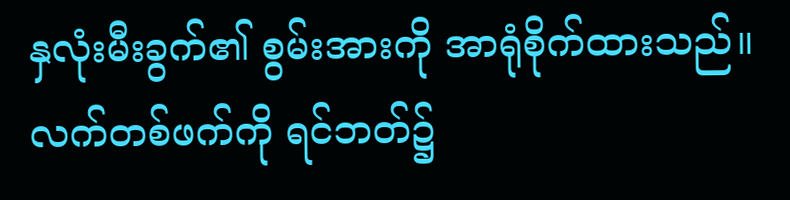နှလုံးမီးခွက်၏ စွမ်းအားကို အာရုံစိုက်ထားသည်။ လက်တစ်ဖက်ကို ရင်ဘတ်၌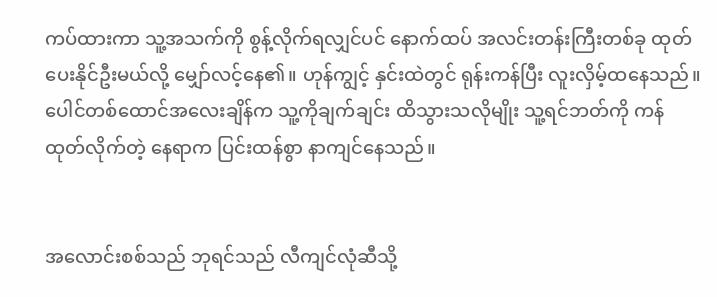ကပ်ထားကာ သူ့အသက်ကို စွန့်လိုက်ရလျှင်ပင် နောက်ထပ် အလင်းတန်းကြီးတစ်ခု ထုတ်ပေးနိုင်ဦးမယ်လို့ မျှော်လင့်နေ၏။ ဟုန်ကျွင့် နှင်းထဲတွင် ရုန်းကန်ပြီး လူးလှိမ့်ထနေသည်။ ပေါင်တစ်ထောင်အလေးချိန်က သူ့ကိုချက်ချင်း ထိသွားသလိုမျိုး သူ့ရင်ဘတ်ကို ကန်ထုတ်လိုက်တဲ့ နေရာက ပြင်းထန်စွာ နာကျင်နေသည်။


အလောင်းစစ်သည် ဘုရင်သည် လီကျင်လုံဆီသို့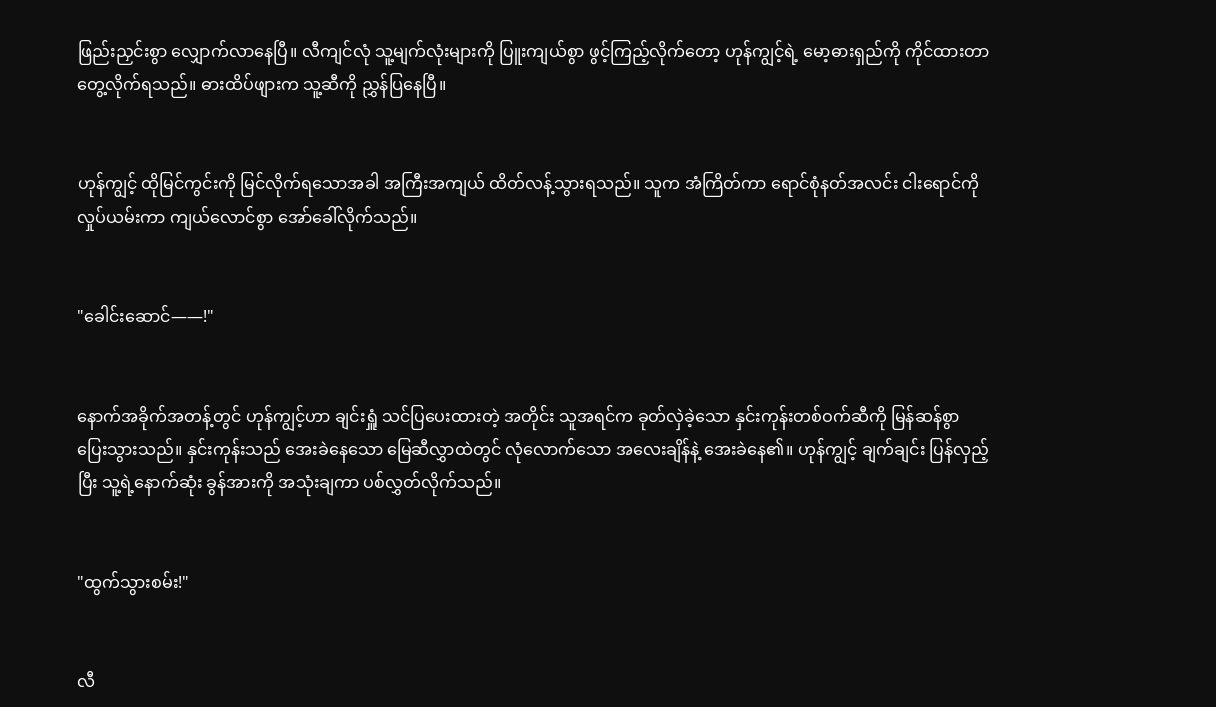ဖြည်းညှင်းစွာ လျှောက်လာနေပြီ။ လီကျင်လုံ သူ့မျက်လုံးများကို ပြူးကျယ်စွာ ဖွင့်ကြည့်လိုက်တော့ ဟုန်ကျွင့်ရဲ့ မော့ဓားရှည်ကို ကိုင်ထားတာ တွေ့လိုက်ရသည်။ ဓားထိပ်ဖျားက သူ့ဆီကို ညွှန်ပြနေပြီ။


ဟုန်ကျွင့် ထိုမြင်ကွင်းကို မြင်လိုက်ရသောအခါ အကြီးအကျယ် ထိတ်လန့်သွားရသည်။ သူက အံကြိတ်ကာ ရောင်စုံနတ်အလင်း ငါးရောင်ကို လှုပ်ယမ်းကာ ကျယ်လောင်စွာ အော်ခေါ်လိုက်သည်။


"ခေါင်းဆောင်——!"


နောက်အခိုက်အတန့်တွင် ဟုန်ကျွင့်ဟာ ချင်းရှူံ သင်ပြပေးထားတဲ့ အတိုင်း သူအရင်က ခုတ်လှဲခဲ့သော နှင်းကုန်းတစ်ဝက်ဆီကို မြန်ဆန်စွာ ပြေးသွားသည်။ နှင်းကုန်းသည် အေးခဲနေသော မြေဆီလွှာထဲတွင် လုံလောက်သော အလေးချိန်နဲ့ အေးခဲနေ၏။ ဟုန်ကျွင့် ချက်ချင်း ပြန်လှည့်ပြီး သူ့ရဲ့နောက်ဆုံး ခွန်အားကို အသုံးချကာ ပစ်လွှတ်လိုက်သည်။


"ထွက်သွားစမ်း!"


လီ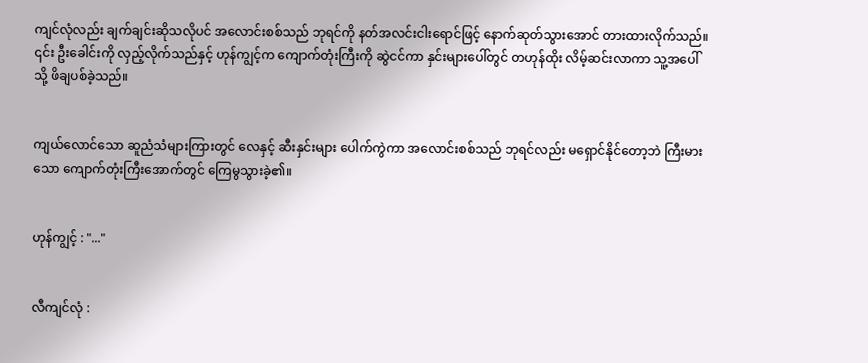ကျင်လုံလည်း ချက်ချင်းဆိုသလိုပင် အလောင်းစစ်သည် ဘုရင်ကို နတ်အလင်းငါးရောင်ဖြင့် နောက်ဆုတ်သွားအောင် တားထားလိုက်သည်။ ၎င်း ဦးခေါင်းကို လှည့်လိုက်သည်နှင့် ဟုန်ကျွင့်က ကျောက်တုံးကြီးကို ဆွဲငင်ကာ နှင်းများပေါ်တွင် တဟုန်ထိုး လိမ့်ဆင်းလာကာ သူ့အပေါ်သို့ ဖိချပစ်ခဲ့သည်။


ကျယ်လောင်သော ဆူညံသံများကြားတွင် လေနှင့် ဆီးနှင်းများ ပေါက်ကွဲကာ အလောင်းစစ်သည် ဘုရင်လည်း မရှောင်နိုင်တော့ဘဲ ကြီးမားသော ကျောက်တုံးကြီးအောက်တွင် ကြေမွသွားခဲ့၏။


ဟုန်ကျွင့် : "..."


လီကျင်လုံ :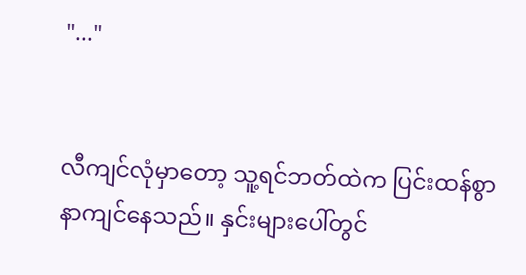"..."


လီကျင်လုံမှာတော့ သူ့ရင်ဘတ်ထဲက ပြင်းထန်စွာ နာကျင်နေသည်။ နှင်းများပေါ်တွင်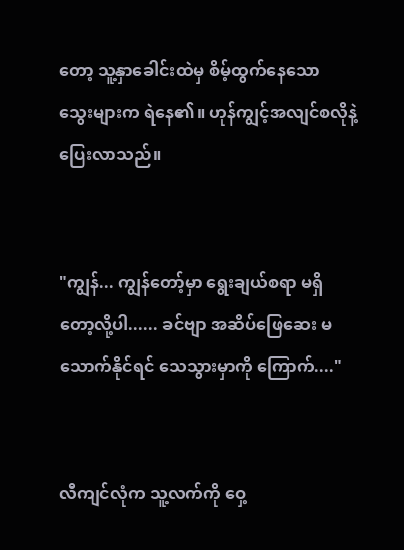တော့ သူ့နှာခေါင်းထဲမှ စိမ့်ထွက်နေသော သွေးများက ရဲနေ၏။ ဟုန်ကျွင့်အလျင်စလိုနဲ့ ပြေးလာသည်။


"ကျွန်... ကျွန်တော့်မှာ ရွေးချယ်စရာ မရှိတော့လို့ပါ...... ခင်ဗျာ အဆိပ်ဖြေဆေး မသောက်နိုင်ရင် သေသွားမှာကို ကြောက်...."


လီကျင်လုံက သူ့လက်ကို ဝှေ့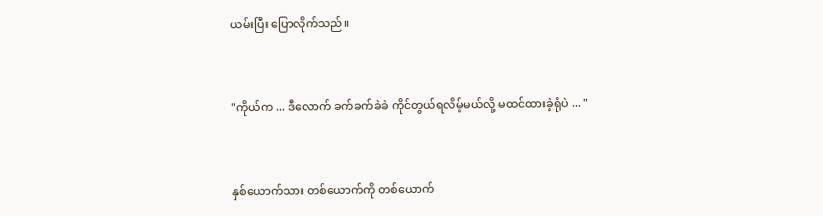ယမ်းပြီး ပြောလိုက်သည်။


"ကိုယ်က ... ဒီလောက် ခက်ခက်ခဲခဲ ကိုင်တွယ်ရလိမ့်မယ်လို့ မထင်ထားခဲ့ရုံပဲ ... "


နှစ်ယောက်သား တစ်ယောက်ကို တစ်ယောက်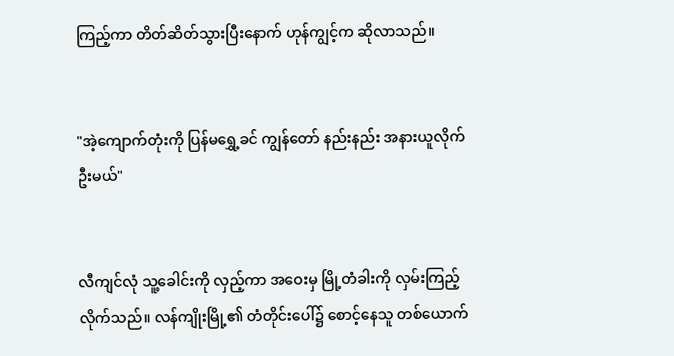ကြည့်ကာ တိတ်ဆိတ်သွားပြီးနောက် ဟုန်ကျွင့်က ဆိုလာသည်။


"အဲ့ကျောက်တုံးကို ပြန်မရွှေ့ခင် ကျွန်တော် နည်းနည်း အနားယူလိုက်ဦးမယ်"


လီကျင်လုံ သူ့ခေါင်းကို လှည့်ကာ အဝေးမှ မြို့တံခါးကို လှမ်းကြည့်လိုက်သည်။ လန်ကျိုးမြို့၏ တံတိုင်းပေါ်၌ စောင့်နေသူ တစ်ယောက်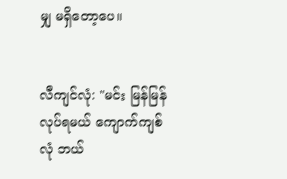မျှ မရှိတော့ပေ။


လီကျင်လုံ: "မင်း မြန်မြန်လုပ်ရမယ် ကျောက်ကျစ်လုံ ဘယ်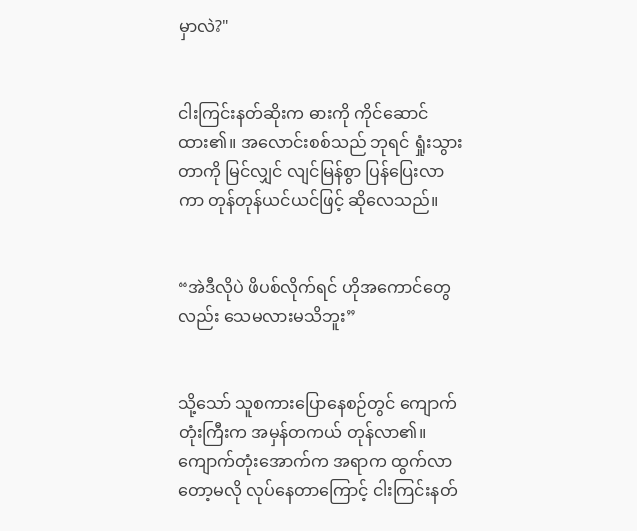မှာလဲ?"


ငါးကြင်းနတ်ဆိုးက ဓားကို ကိုင်ဆောင်ထား၏။ အလောင်းစစ်သည် ဘုရင် ရှုံးသွားတာကို မြင်လျှင် လျင်မြန်စွာ ပြန်ပြေးလာကာ တုန်တုန်ယင်ယင်ဖြင့် ဆိုလေသည်။


“အဲဒီလိုပဲ ဖိပစ်လိုက်ရင် ဟိုအကောင်တွေလည်း သေမလားမသိဘူး”


သို့သော် သူစကားပြောနေစဉ်တွင် ကျောက်တုံးကြီးက အမှန်တကယ် တုန်လာ၏။ ကျောက်တုံးအောက်က အရာက ထွက်လာတော့မလို လုပ်နေတာကြောင့် ငါးကြင်းနတ်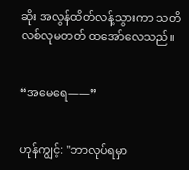ဆိုး အလွန်ထိတ်လန့်သွားကာ သတိလစ်လုမတတ် ထအော်လေသည်။


“အမေရေ——”


ဟုန်ကျွင့်: "ဘာလုပ်ရမှာ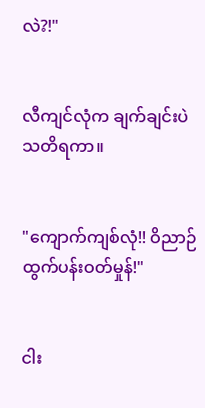လဲ?!"


လီကျင်လုံက ချက်ချင်းပဲ သတိရကာ။


"ကျောက်ကျစ်လုံ!! ဝိညာဉ်ထွက်ပန်းဝတ်မှုန်!"


ငါး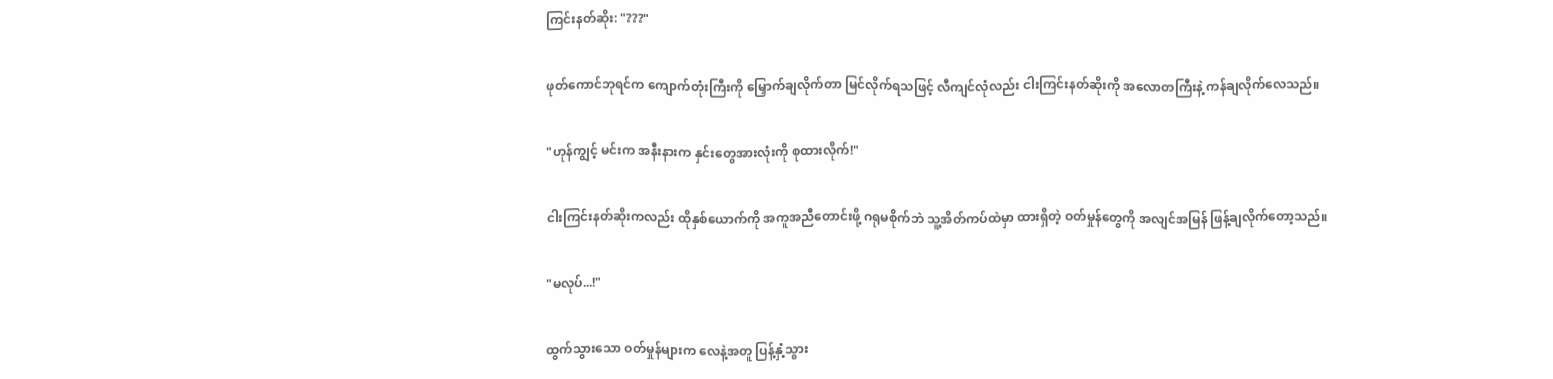ကြင်းနတ်ဆိုး: "???"


ဖုတ်ကောင်ဘုရင်က ကျောက်တုံးကြီးကို မြှောက်ချလိုက်တာ မြင်လိုက်ရသဖြင့် လီကျင်လုံလည်း ငါးကြင်းနတ်ဆိုးကို အလောတကြီးနဲ့ ကန်ချလိုက်လေသည်။


"ဟုန်ကျွင့် မင်းက အနီးနားက နှင်းတွေအားလုံးကို စုထားလိုက်!"


ငါးကြင်းနတ်ဆိုးကလည်း ထိုနှစ်ယောက်ကို အကူအညီတောင်းဖို့ ဂရုမစိုက်ဘဲ သူ့အိတ်ကပ်ထဲမှာ ထားရှိတဲ့ ဝတ်မှုန်တွေကို အလျင်အမြန် ဖြန့်ချလိုက်တော့သည်။


"မလုပ်...!"


ထွက်သွားသော ဝတ်မှုန်များက လေနဲ့အတူ ပြန့်နှံ့သွား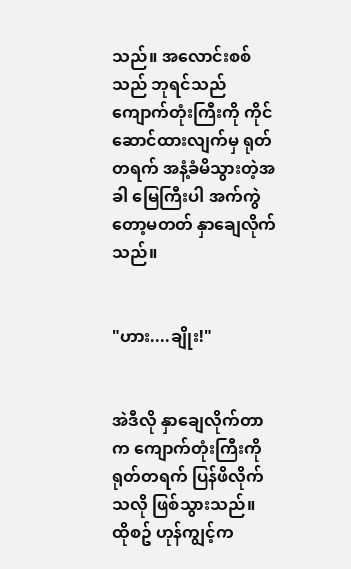သည်။ အလောင်းစစ်သည် ဘုရင်သည် ကျောက်တုံးကြီးကို ကိုင်ဆောင်ထားလျက်မှ ရုတ်တရက် အနံ့ခံမိသွားတဲ့အခါ မြေကြီးပါ အက်ကွဲတော့မတတ် နှာချေလိုက်သည်။


"ဟား....ချိုး!"


အဲဒီလို နှာချေလိုက်တာက ကျောက်တုံးကြီးကို ရုတ်တရက် ပြန်ဖိလိုက်သလို ဖြစ်သွားသည်။ ထိုစဥ် ဟုန်ကျွင့်က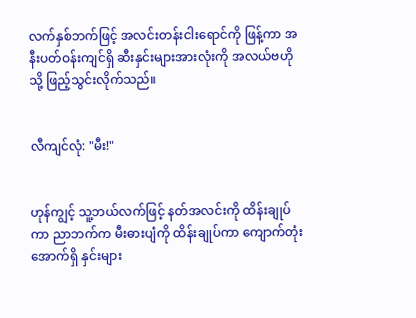လက်နှစ်ဘက်ဖြင့် အလင်းတန်းငါးရောင်ကို ဖြန့်ကာ အနီးပတ်ဝန်းကျင်ရှိ ဆီးနှင်းများအားလုံးကို အလယ်ဗဟိုသို့ ဖြည့်သွင်းလိုက်သည်။


လီကျင်လုံ: "မီး!"


ဟုန်ကျွင့် သူ့ဘယ်လက်ဖြင့် နတ်အလင်းကို ထိန်းချုပ်ကာ ညာဘက်က မီးဓားပျံကို ထိန်းချုပ်ကာ ကျောက်တုံးအောက်ရှိ နှင်းများ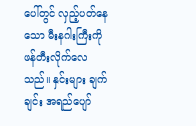ပေါ်တွင် လှည့်ပတ်နေသော မီးနဂါးကြီးကို ဖန်တီးလိုက်လေသည်။ နှင်းများ ချက်ချင်း အရည်ပျော်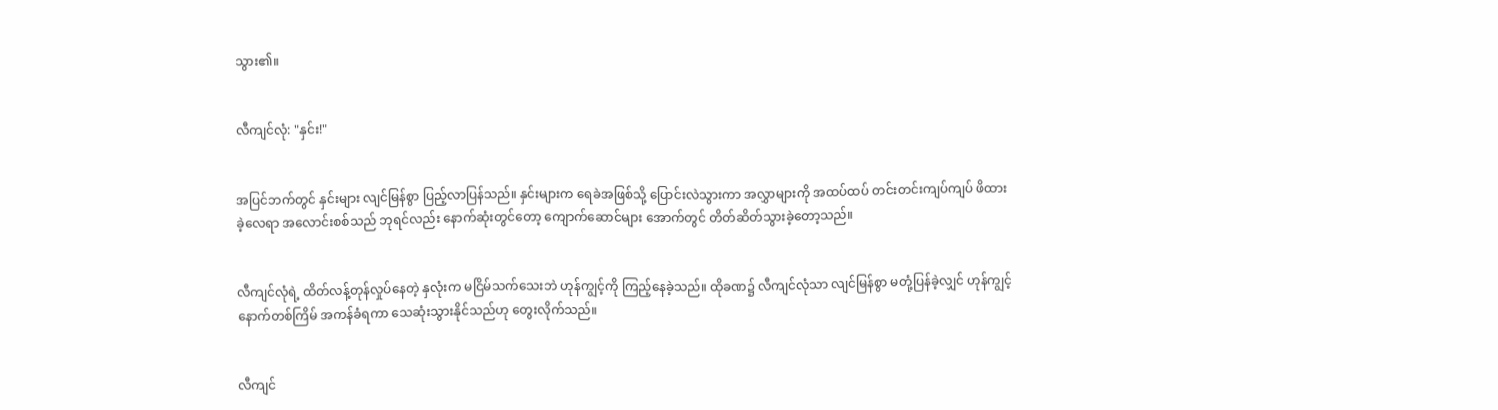သွား၏။


လီကျင်လုံ: "နှင်း!"


အပြင်ဘက်တွင် နှင်းများ လျင်မြန်စွာ ပြည့်လာပြန်သည်။ နှင်းများက ရေခဲအဖြစ်သို့ ပြောင်းလဲသွားကာ အလွှာများကို အထပ်ထပ် တင်းတင်းကျပ်ကျပ် ဖိထားခဲ့လေရာ အလောင်းစစ်သည် ဘုရင်လည်း နောက်ဆုံးတွင်တော့ ကျောက်ဆောင်များ အောက်တွင် တိတ်ဆိတ်သွားခဲ့တော့သည်။


လီကျင်လုံရဲ့ ထိတ်လန့်တုန်လှုပ်နေတဲ့ နှလုံးက မငြိမ်သက်သေးဘဲ ဟုန်ကျွင့်ကို ကြည့်နေခဲ့သည်။ ထိုခဏ၌ လီကျင်လုံသာ လျင်မြန်စွာ မတုံ့ပြန်ခဲ့လျှင် ဟုန်ကျွင့် နောက်တစ်ကြိမ် အကန်ခံရကာ သေဆုံးသွားနိုင်သည်ဟု တွေးလိုက်သည်။


လီကျင်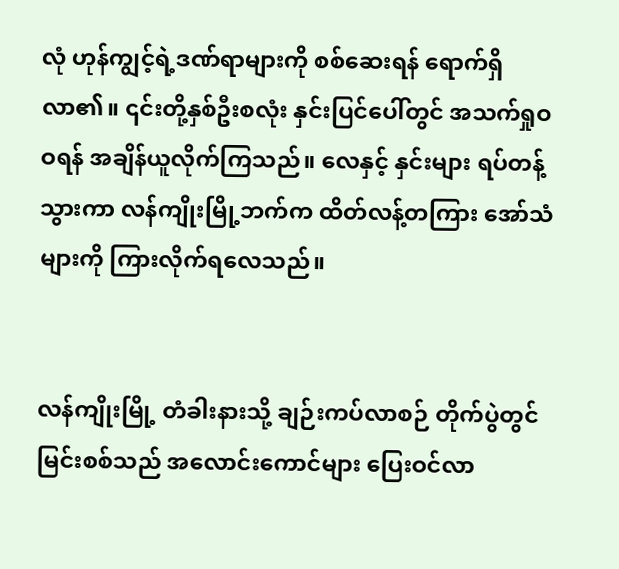လုံ ဟုန်ကျွင့်ရဲ့ဒဏ်ရာများကို စစ်ဆေးရန် ရောက်ရှိလာ၏။ ၎င်းတို့နှစ်ဦးစလုံး နှင်းပြင်ပေါ်တွင် အသက်ရှုဝဝရန် အချိန်ယူလိုက်ကြသည်။ လေနှင့် နှင်းများ ရပ်တန့်သွားကာ လန်ကျိုးမြို့ဘက်က ထိတ်လန့်တကြား အော်သံများကို ကြားလိုက်ရလေသည်။


လန်ကျိုးမြို့ တံခါးနားသို့ ချဉ်းကပ်လာစဉ် တိုက်ပွဲတွင် မြင်းစစ်သည် အလောင်းကောင်များ ပြေးဝင်လာ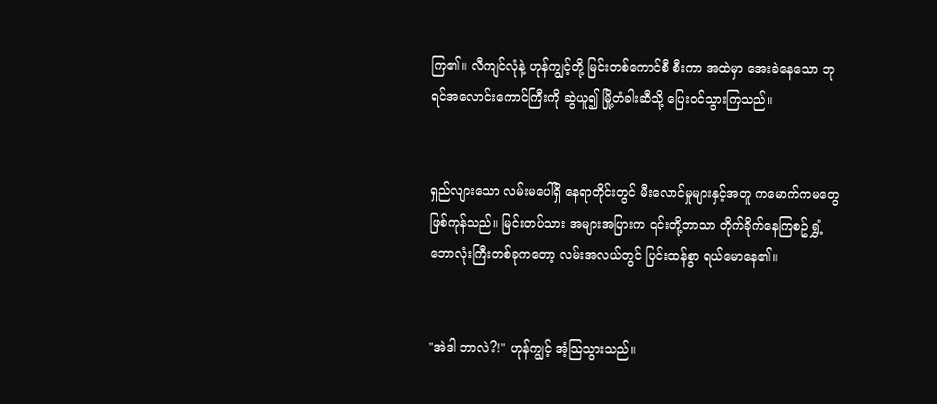ကြ၏။ လီကျင်လုံနဲ့ ဟုန်ကျွင့်တို့ မြင်းတစ်ကောင်စီ စီးကာ အထဲမှာ အေးခဲနေသော ဘုရင်အလောင်းကောင်ကြီးကို ဆွဲယူ၍ မြို့တံခါးဆီသို့ ပြေးဝင်သွားကြသည်။


ရှည်လျားသော လမ်းမပေါ်ရှိ နေရာတိုင်းတွင် မီးလောင်မှုများနှင့်အတူ ကမောက်ကမတွေ ဖြစ်ကုန်သည်။ မြင်းတပ်သား အများအပြားက ၎င်းတို့ဘာသာ တိုက်ခိုက်နေကြစဥ် ရွှံ့ဘောလုံးကြီးတစ်ခုကတော့ လမ်းအလယ်တွင် ပြင်းထန်စွာ ရယ်မောနေ၏။


"အဲဒါ ဘာလဲ?!" ဟုန်ကျွင့် အံ့သြသွားသည်။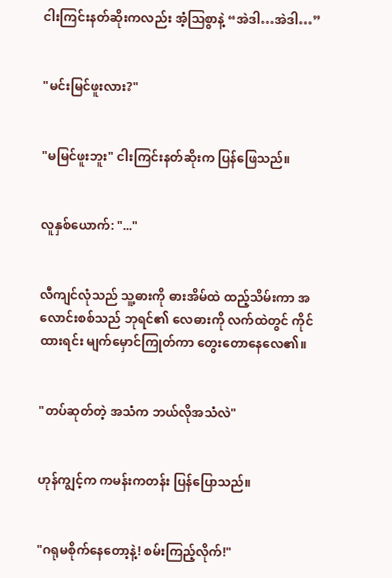ငါးကြင်းနတ်ဆိုးကလည်း အံ့သြစွာနဲ့ “အဲဒါ…အဲဒါ…”


"မင်းမြင်ဖူးလား?"


"မမြင်ဖူးဘူး" ငါးကြင်းနတ်ဆိုးက ပြန်ဖြေသည်။


လူနှစ်ယောက်: "..."


လီကျင်လုံသည် သူ့ဓားကို ဓားအိမ်ထဲ ထည့်သိမ်းကာ အလောင်းစစ်သည် ဘုရင်၏ လေဓားကို လက်ထဲတွင် ကိုင်ထားရင်း မျက်မှောင်ကြုတ်ကာ တွေးတောနေလေ၏။


"တပ်ဆုတ်တဲ့ အသံက ဘယ်လိုအသံလဲ"


ဟုန်ကျွင့်က ကမန်းကတန်း ပြန်ပြောသည်။


"ဂရုမစိုက်နေတော့နဲ့! စမ်းကြည့်လိုက်!"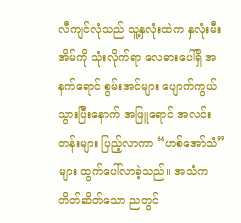လီကျင်လုံသည် သူ့နှလုံးထဲက နှလုံးမီးအိမ်ကို သုံးလိုက်ရာ လေဓားပေါ်ရှိ အနက်ရောင် စွမ်းအင်များ ပျောက်ကွယ်သွားပြီးနောက် အဖြူရောင် အလင်းတန်းများ ပြည့်လာကာ “ဟစ်အော်သံ”များ ထွက်ပေါ်လာခဲ့သည်။ အသံက တိတ်ဆိတ်သော ညတွင်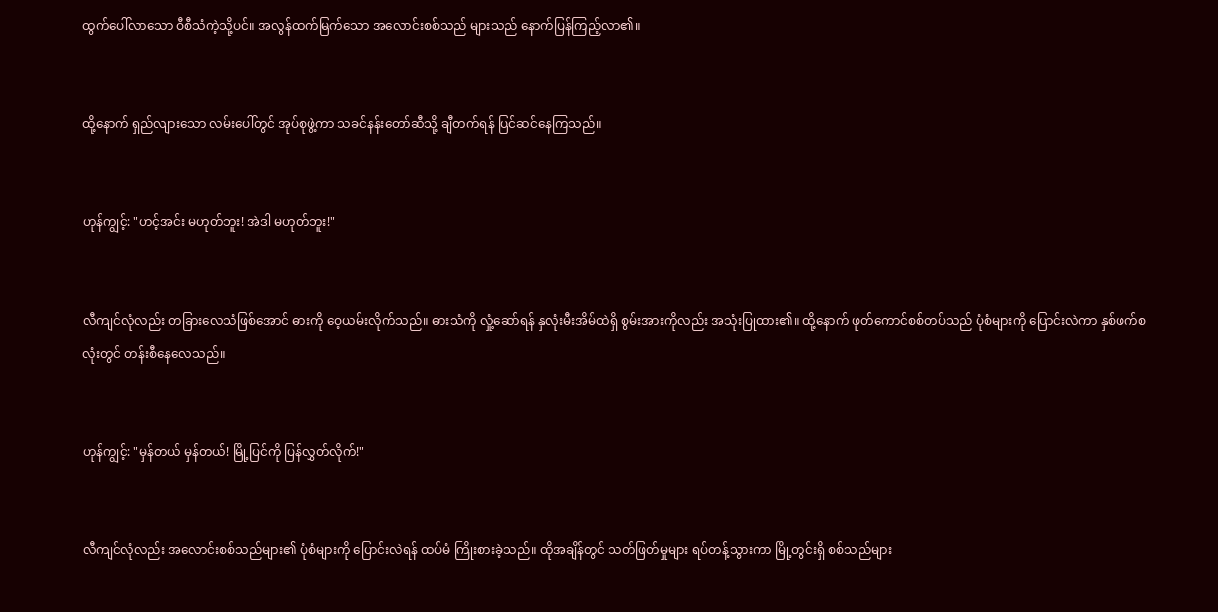ထွက်ပေါ်လာသော ဝီစီသံကဲ့သို့ပင်။ အလွန်ထက်မြက်သော အလောင်းစစ်သည် များသည် နောက်ပြန်ကြည့်လာ၏။


ထို့နောက် ရှည်လျားသော လမ်းပေါ်တွင် အုပ်စုဖွဲ့ကာ သခင်နန်းတော်ဆီသို့ ချီတက်ရန် ပြင်ဆင်နေကြသည်။


ဟုန်ကျွင့်: "ဟင့်အင်း မဟုတ်ဘူး! အဲဒါ မဟုတ်ဘူး!"


လီကျင်လုံလည်း တခြားလေသံဖြစ်အောင် ဓားကို ဝေ့ယမ်းလိုက်သည်။ ဓားသံကို လှုံ့ဆော်ရန် နှလုံးမီးအိမ်ထဲရှိ စွမ်းအားကိုလည်း အသုံးပြုထား၏။ ထို့နောက် ဖုတ်ကောင်စစ်တပ်သည် ပုံစံများကို ပြောင်းလဲကာ နှစ်ဖက်စလုံးတွင် တန်းစီနေလေသည်။


ဟုန်ကျွင့်: "မှန်တယ် မှန်တယ်! မြို့ပြင်ကို ပြန်လွှတ်လိုက်!"


လီကျင်လုံလည်း အလောင်းစစ်သည်များ၏ ပုံစံများကို ပြောင်းလဲရန် ထပ်မံ ကြိုးစားခဲ့သည်။ ထိုအချိန်တွင် သတ်ဖြတ်မှုများ ရပ်တန့်သွားကာ မြို့တွင်းရှိ စစ်သည်များ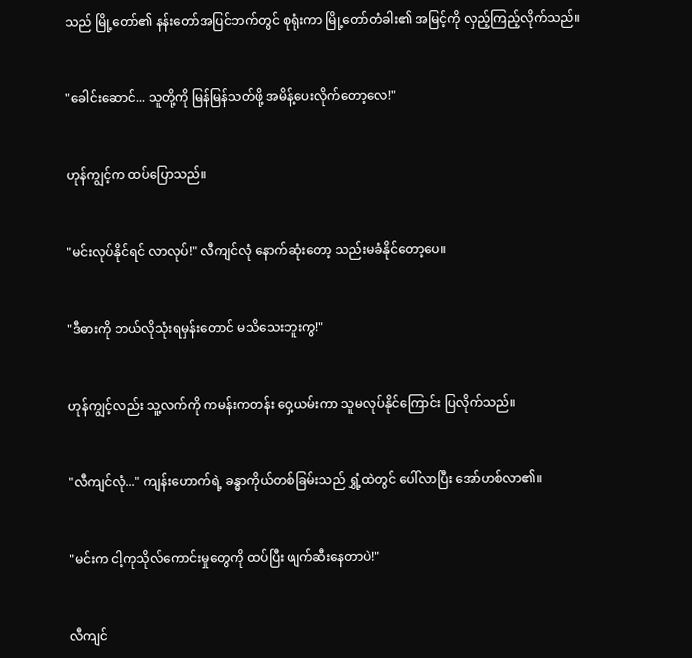သည် မြို့တော်၏ နန်းတော်အပြင်ဘက်တွင် စုရုံးကာ မြို့တော်တံခါး၏ အမြင့်ကို လှည့်ကြည့်လိုက်သည်။


"ခေါင်းဆောင်... သူတို့ကို မြန်မြန်သတ်ဖို့ အမိန့်ပေးလိုက်တော့လေ!"


ဟုန်ကျွင့်က ထပ်ပြောသည်။


"မင်းလုပ်နိုင်ရင် လာလုပ်!" လီကျင်လုံ နောက်ဆုံးတော့ သည်းမခံနိုင်တော့ပေ။


"ဒီဓားကို ဘယ်လိုသုံးရမှန်းတောင် မသိသေးဘူးကွ!"


ဟုန်ကျွင့်လည်း သူ့လက်ကို ကမန်းကတန်း ဝှေ့ယမ်းကာ သူမလုပ်နိုင်ကြောင်း ပြလိုက်သည်။


"လီကျင်လုံ..." ကျန်းဟောက်ရဲ့ ခန္ဓာကိုယ်တစ်ခြမ်းသည် ရွှံ့ထဲတွင် ပေါ်လာပြီး အော်ဟစ်လာ၏။


"မင်းက ငါ့ကုသိုလ်ကောင်းမှုတွေကို ထပ်ပြီး ဖျက်ဆီးနေတာပဲ!"


လီကျင်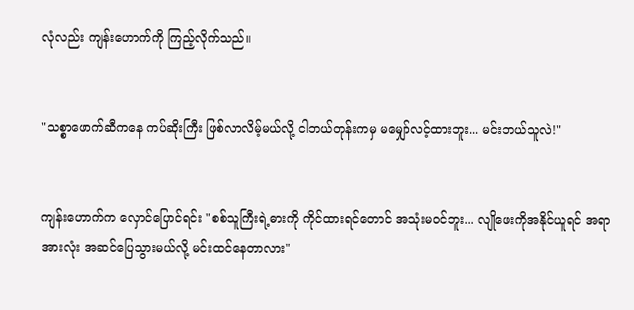လုံလည်း ကျန်းဟောက်ကို ကြည့်လိုက်သည်။


"သစ္စာဖောက်ဆီကနေ ကပ်ဆိုးကြီး ဖြစ်လာလိမ့်မယ်လို့ ငါဘယ်တုန်းကမှ မမျှော်လင့်ထားဘူး... မင်းဘယ်သူလဲ!"


ကျန်းဟောက်က လှောင်ပြောင်ရင်း "စစ်သူကြီးရဲ့ဓားကို ကိုင်ထားရင်တောင် အသုံးမဝင်ဘူး... လျိုဖေးကိုအနိုင်ယူရင် အရာအားလုံး အဆင်ပြေသွားမယ်လို့ မင်းထင်နေတာလား"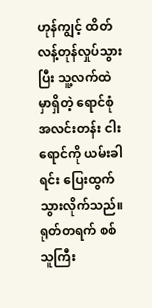ဟုန်ကျွင့် ထိတ်လန့်တုန်လှုပ်သွားပြီး သူ့လက်ထဲမှာရှိတဲ့ ရောင်စုံအလင်းတန်း ငါးရောင်ကို ယမ်းခါရင်း ပြေးထွက်သွားလိုက်သည်။ ရုတ်တရက် စစ်သူကြီး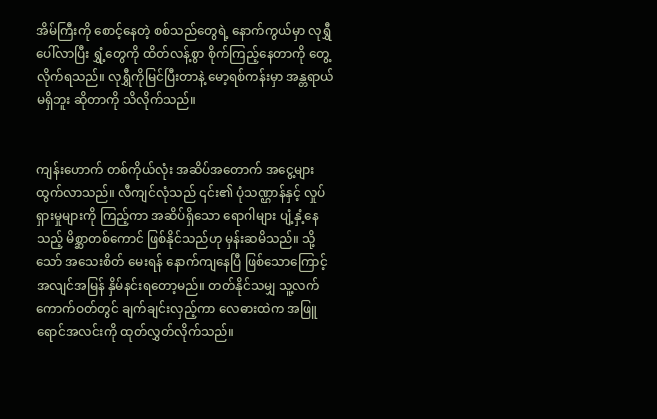အိမ်ကြီးကို စောင့်နေတဲ့ စစ်သည်တွေရဲ့ နောက်ကွယ်မှာ လုရွှီ ပေါ်လာပြီး ရွှံ့တွေကို ထိတ်လန့်စွာ စိုက်ကြည့်နေတာကို တွေ့လိုက်ရသည်။ လုရွှီကိုမြင်ပြီးတာနဲ့ မော့ရစ်ကန်းမှာ အန္တရာယ်မရှိဘူး ဆိုတာကို သိလိုက်သည်။


ကျန်းဟောက် တစ်ကိုယ်လုံး အဆိပ်အတောက် အငွေ့များ ထွက်လာသည်။ လီကျင်လုံသည် ၎င်း၏ ပုံသဏ္ဌာန်နှင့် လှုပ်ရှားမှုများကို ကြည့်ကာ အဆိပ်ရှိသော ရောဂါများ ပျံ့နှံ့နေသည့် မိစ္ဆာတစ်ကောင် ဖြစ်နိုင်သည်ဟု မှန်းဆမိသည်။ သို့သော် အသေးစိတ် မေးရန် နောက်ကျနေပြီ ဖြစ်သောကြောင့် အလျင်အမြန် နှိမ်နင်းရတော့မည်။ တတ်နိုင်သမျှ သူ့လက်ကောက်ဝတ်တွင် ချက်ချင်းလှည့်ကာ လေဓားထဲက အဖြူရောင်အလင်းကို ထုတ်လွှတ်လိုက်သည်။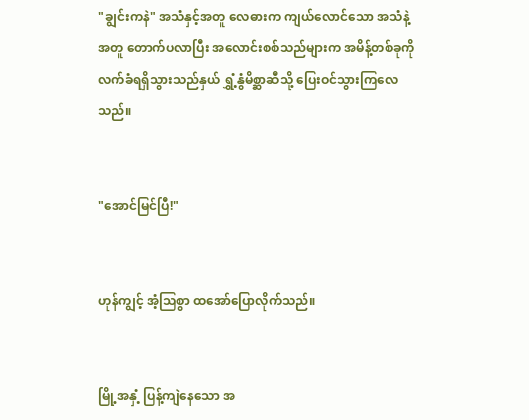"ချွင်းကနဲ" အသံနှင့်အတူ လေဓားက ကျယ်လောင်သော အသံနဲ့အတူ တောက်ပလာပြီး အလောင်းစစ်သည်များက အမိန့်တစ်ခုကို လက်ခံရရှိသွားသည်နှယ် ရွှံ့နွံမိစ္ဆာဆီသို့ ပြေးဝင်သွားကြလေသည်။


"အောင်မြင်ပြီ!"


ဟုန်ကျွင့် အံ့သြစွာ ထအော်ပြောလိုက်သည်။


မြို့အနှံ့ ပြန့်ကျဲနေသော အ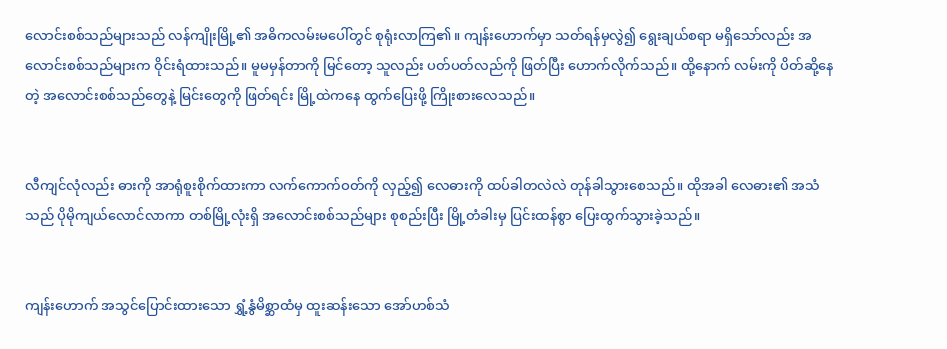လောင်းစစ်သည်များသည် လန်ကျိုးမြို့၏ အဓိကလမ်းမပေါ်တွင် စုရုံးလာကြ၏။ ကျန်းဟောက်မှာ သတ်ရန်မှလွဲ၍ ရွေးချယ်စရာ မရှိသော်လည်း အလောင်းစစ်သည်များက ဝိုင်းရံထားသည်။ မူမမှန်တာကို မြင်တော့ သူလည်း ပတ်ပတ်လည်ကို ဖြတ်ပြီး ဟောက်လိုက်သည်။ ထို့နောက် လမ်းကို ပိတ်ဆို့နေတဲ့ အလောင်းစစ်သည်တွေနဲ့ မြင်းတွေကို ဖြတ်ရင်း မြို့ထဲကနေ ထွက်ပြေးဖို့ ကြိုးစားလေသည်။


လီကျင်လုံလည်း ဓားကို အာရုံစူးစိုက်ထားကာ လက်ကောက်ဝတ်ကို လှည့်၍ လေဓားကို ထပ်ခါတလဲလဲ တုန်ခါသွားစေသည်။ ထိုအခါ လေဓား၏ အသံသည် ပိုမိုကျယ်လောင်လာကာ တစ်မြို့လုံးရှိ အလောင်းစစ်သည်များ စုစည်းပြီး မြို့တံခါးမှ ပြင်းထန်စွာ ပြေးထွက်သွားခဲ့သည်။


ကျန်းဟောက် အသွင်ပြောင်းထားသော ရွှံ့နွံမိစ္ဆာထံမှ ထူးဆန်းသော အော်ဟစ်သံ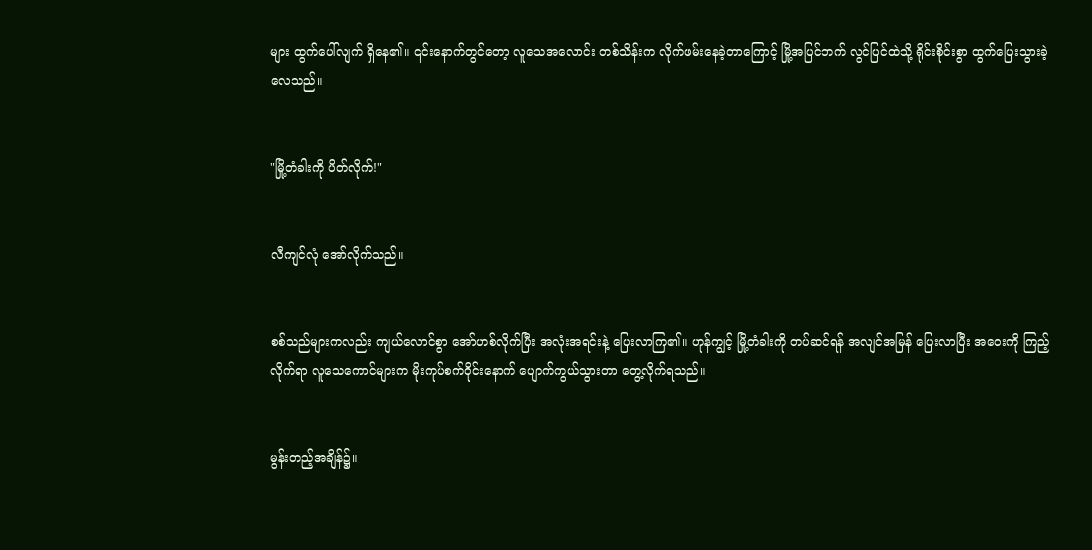များ ထွက်ပေါ်လျက် ရှိနေ၏။ ၎င်းနောက်တွင်တော့ လူသေအလောင်း တစ်သိန်းက လိုက်ဖမ်းနေခဲ့တာကြောင့် မြို့အပြင်ဘက် လွင်ပြင်ထဲသို့ ရိုင်းစိုင်းစွာ ထွက်ပြေးသွားခဲ့လေသည်။


"မြို့တံခါးကို ပိတ်လိုက်!"


လီကျင်လုံ အော်လိုက်သည်။


စစ်သည်များကလည်း ကျယ်လောင်စွာ အော်ဟစ်လိုက်ပြီး အလုံးအရင်းနဲ့ ပြေးလာကြ၏။ ဟုန်ကျွင့် မြို့တံခါးကို တပ်ဆင်ရန် အလျင်အမြန် ပြေးလာပြီး အဝေးကို ကြည့်လိုက်ရာ လူသေကောင်များက မိုးကုပ်စက်ဝိုင်းနောက် ပျောက်ကွယ်သွားတာ တွေ့လိုက်ရသည်။


မွန်းတည့်အချိန်၌။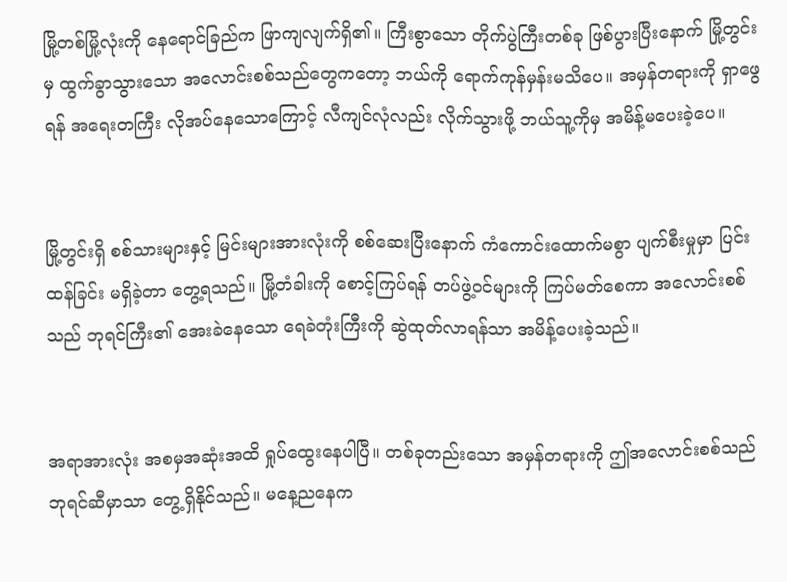မြို့တစ်မြို့လုံးကို နေရောင်ခြည်က ဖြာကျလျက်ရှိ၏။ ကြီးစွာသော တိုက်ပွဲကြီးတစ်ခု ဖြစ်ပွားပြီးနောက် မြို့တွင်းမှ ထွက်ခွာသွားသော အလောင်းစစ်သည်တွေကတော့ ဘယ်ကို ရောက်ကုန်မှန်းမသိပေ။ အမှန်တရားကို ရှာဖွေရန် အရေးတကြီး လိုအပ်နေသောကြောင့် လီကျင်လုံလည်း လိုက်သွားဖို့ ဘယ်သူ့ကိုမှ အမိန့်မပေးခဲ့ပေ။


မြို့တွင်းရှိ စစ်သားများနှင့် မြင်းများအားလုံးကို စစ်ဆေးပြီးနောက် ကံကောင်းထောက်မစွာ ပျက်စီးမှုမှာ ပြင်းထန်ခြင်း မရှိခဲ့တာ တွေ့ရသည်။ မြို့တံခါးကို စောင့်ကြပ်ရန် တပ်ဖွဲ့ဝင်များကို ကြပ်မတ်စေကာ အလောင်းစစ်သည် ဘုရင်ကြီး၏ အေးခဲနေသော ရေခဲတုံးကြီးကို ဆွဲထုတ်လာရန်သာ အမိန့်ပေးခဲ့သည်။


အရာအားလုံး အစမှအဆုံးအထိ ရှုပ်ထွေးနေပါပြီ။ တစ်ခုတည်းသော အမှန်တရားကို ဤအလောင်းစစ်သည် ဘုရင်ဆီမှာသာ တွေ့ရှိနိုင်သည်။ မနေ့ညနေက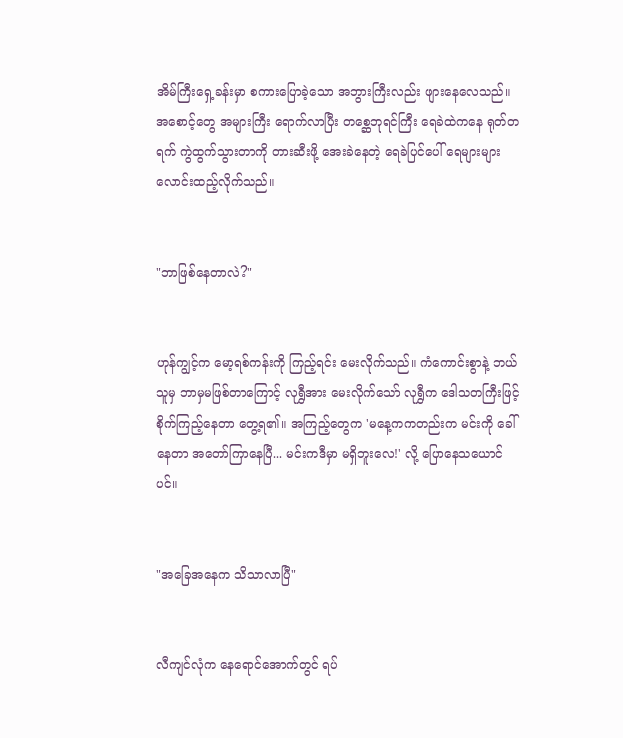အိမ်ကြီးရှေ့ခန်းမှာ စကားပြောခဲ့သော အဘွားကြီးလည်း ဖျားနေလေသည်။ အစောင့်တွေ အများကြီး ရောက်လာပြီး တစ္ဆေဘုရင်ကြီး ရေခဲထဲကနေ ရုတ်တရက် ကွဲထွက်သွားတာကို တားဆီးဖို့ အေးခဲနေတဲ့ ရေခဲပြင်ပေါ် ရေများများ လောင်းထည့်လိုက်သည်။


"ဘာဖြစ်နေတာလဲ?"


ဟုန်ကျွင့်က မော့ရစ်ကန်းကို ကြည့်ရင်း မေးလိုက်သည်။ ကံကောင်းစွာနဲ့ ဘယ်သူမှ ဘာမှမဖြစ်တာကြောင့် လုရွှီအား မေးလိုက်သော် လုရွှီက ဒေါသတကြီးဖြင့် စိုက်ကြည့်နေတာ တွေ့ရ၏။ အကြည့်တွေက 'မနေ့ကကတည်းက မင်းကို ခေါ်နေတာ အတော်ကြာနေပြီ... မင်းကဒီမှာ မရှိဘူးလေ!' လို့ ပြောနေသယောင်ပင်။


"အခြေအနေက သိသာလာပြီ"


လီကျင်လုံက နေရောင်အောက်တွင် ရပ်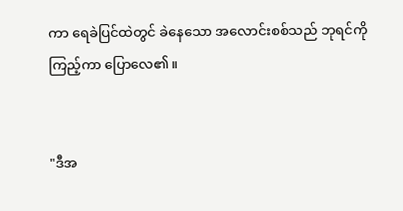ကာ ရေခဲပြင်ထဲတွင် ခဲနေသော အလောင်းစစ်သည် ဘုရင်ကို ကြည့်ကာ ပြောလေ၏။


"ဒီအ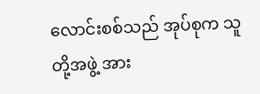လောင်းစစ်သည် အုပ်စုက သူတို့အဖွဲ့ အား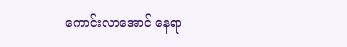ကောင်းလာအောင် နေရာ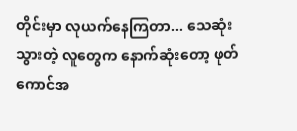တိုင်းမှာ လုယက်နေကြတာ... သေဆုံးသွားတဲ့ လူတွေက နောက်ဆုံးတော့ ဖုတ်ကောင်အ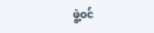ဖွဲ့ဝင်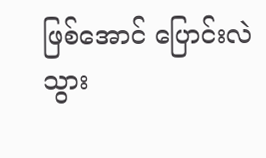ဖြစ်အောင် ပြောင်းလဲသွား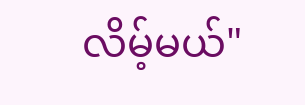လိမ့်မယ်"